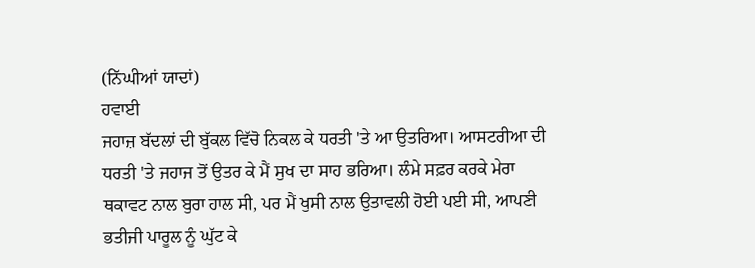(ਨਿੱਘੀਆਂ ਯਾਦਾਂ)
ਹਵਾਈ
ਜਹਾਜ਼ ਬੱਦਲਾਂ ਦੀ ਬੁੱਕਲ ਵਿੱਚੋ ਨਿਕਲ ਕੇ ਧਰਤੀ 'ਤੇ ਆ ਉਤਰਿਆ। ਆਸਟਰੀਆ ਦੀ
ਧਰਤੀ 'ਤੇ ਜਹਾਜ ਤੋਂ ਉਤਰ ਕੇ ਮੈਂ ਸੁਖ ਦਾ ਸਾਹ ਭਰਿਆ। ਲੰਮੇ ਸਫ਼ਰ ਕਰਕੇ ਮੇਰਾ
ਥਕਾਵਟ ਨਾਲ ਬੁਰਾ ਹਾਲ ਸੀ, ਪਰ ਮੈਂ ਖੁਸੀ ਨਾਲ ਉਤਾਵਲੀ ਹੋਈ ਪਈ ਸੀ, ਆਪਣੀ
ਭਤੀਜੀ ਪਾਰੂਲ ਨੂੰ ਘੁੱਟ ਕੇ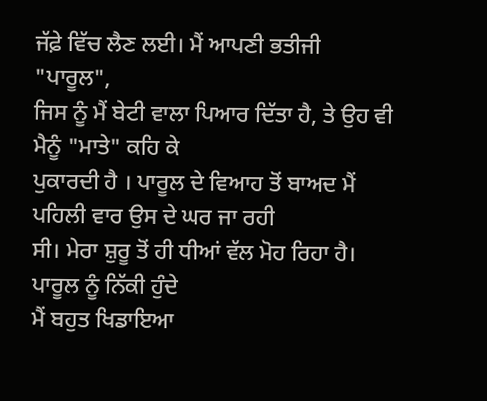ਜੱਫ਼ੇ ਵਿੱਚ ਲੈਣ ਲਈ। ਮੈਂ ਆਪਣੀ ਭਤੀਜੀ "ਪਾਰੂਲ",
ਜਿਸ ਨੂੰ ਮੈਂ ਬੇਟੀ ਵਾਲਾ ਪਿਆਰ ਦਿੱਤਾ ਹੈ, ਤੇ ਉਹ ਵੀ ਮੈਨੂੰ "ਮਾਤੇ" ਕਹਿ ਕੇ
ਪੁਕਾਰਦੀ ਹੈ । ਪਾਰੂਲ ਦੇ ਵਿਆਹ ਤੋਂ ਬਾਅਦ ਮੈਂ ਪਹਿਲੀ ਵਾਰ ਉਸ ਦੇ ਘਰ ਜਾ ਰਹੀ
ਸੀ। ਮੇਰਾ ਸ਼ੁਰੂ ਤੋਂ ਹੀ ਧੀਆਂ ਵੱਲ ਮੋਹ ਰਿਹਾ ਹੈ। ਪਾਰੂਲ ਨੂੰ ਨਿੱਕੀ ਹੁੰਦੇ
ਮੈਂ ਬਹੁਤ ਖਿਡਾਇਆ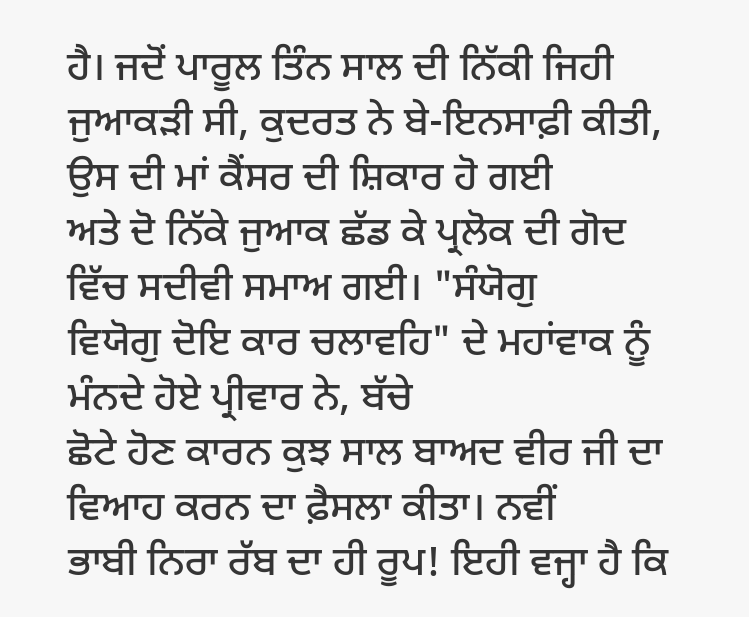ਹੈ। ਜਦੋਂ ਪਾਰੂਲ ਤਿੰਨ ਸਾਲ ਦੀ ਨਿੱਕੀ ਜਿਹੀ
ਜੁਆਕੜੀ ਸੀ, ਕੁਦਰਤ ਨੇ ਬੇ-ਇਨਸਾਫ਼ੀ ਕੀਤੀ, ਉਸ ਦੀ ਮਾਂ ਕੈਂਸਰ ਦੀ ਸ਼ਿਕਾਰ ਹੋ ਗਈ
ਅਤੇ ਦੋ ਨਿੱਕੇ ਜੁਆਕ ਛੱਡ ਕੇ ਪ੍ਰਲੋਕ ਦੀ ਗੋਦ ਵਿੱਚ ਸਦੀਵੀ ਸਮਾਅ ਗਈ। "ਸੰਯੋਗੁ
ਵਿਯੋਗੁ ਦੋਇ ਕਾਰ ਚਲਾਵਹਿ" ਦੇ ਮਹਾਂਵਾਕ ਨੂੰ ਮੰਨਦੇ ਹੋਏ ਪ੍ਰੀਵਾਰ ਨੇ, ਬੱਚੇ
ਛੋਟੇ ਹੋਣ ਕਾਰਨ ਕੁਝ ਸਾਲ ਬਾਅਦ ਵੀਰ ਜੀ ਦਾ ਵਿਆਹ ਕਰਨ ਦਾ ਫ਼ੈਸਲਾ ਕੀਤਾ। ਨਵੀਂ
ਭਾਬੀ ਨਿਰਾ ਰੱਬ ਦਾ ਹੀ ਰੂਪ! ਇਹੀ ਵਜ੍ਹਾ ਹੈ ਕਿ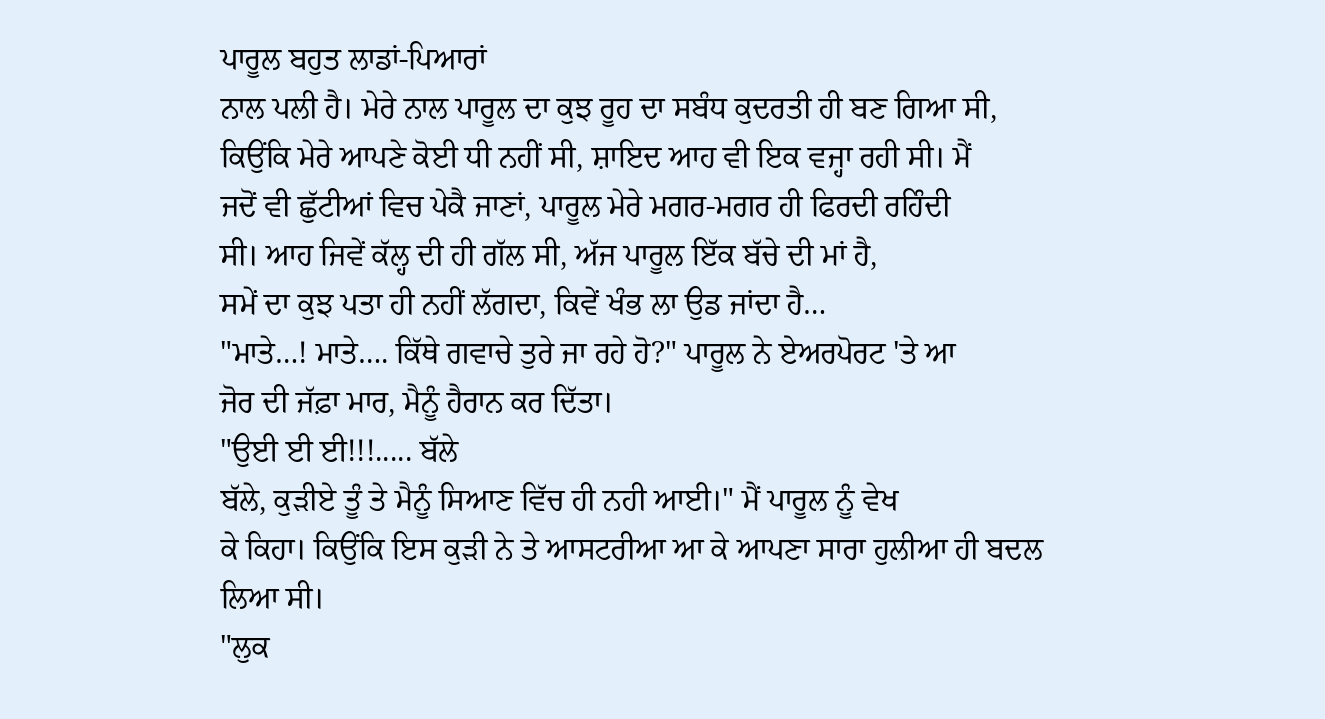ਪਾਰੂਲ ਬਹੁਤ ਲਾਡਾਂ-ਪਿਆਰਾਂ
ਨਾਲ ਪਲੀ ਹੈ। ਮੇਰੇ ਨਾਲ ਪਾਰੂਲ ਦਾ ਕੁਝ ਰੂਹ ਦਾ ਸਬੰਧ ਕੁਦਰਤੀ ਹੀ ਬਣ ਗਿਆ ਸੀ,
ਕਿਉਂਕਿ ਮੇਰੇ ਆਪਣੇ ਕੋਈ ਧੀ ਨਹੀਂ ਸੀ, ਸ਼ਾਇਦ ਆਹ ਵੀ ਇਕ ਵਜ੍ਹਾ ਰਹੀ ਸੀ। ਮੈਂ
ਜਦੋਂ ਵੀ ਛੁੱਟੀਆਂ ਵਿਚ ਪੇਕੈ ਜਾਣਾਂ, ਪਾਰੂਲ ਮੇਰੇ ਮਗਰ-ਮਗਰ ਹੀ ਫਿਰਦੀ ਰਹਿੰਦੀ
ਸੀ। ਆਹ ਜਿਵੇਂ ਕੱਲ੍ਹ ਦੀ ਹੀ ਗੱਲ ਸੀ, ਅੱਜ ਪਾਰੂਲ ਇੱਕ ਬੱਚੇ ਦੀ ਮਾਂ ਹੈ,
ਸਮੇਂ ਦਾ ਕੁਝ ਪਤਾ ਹੀ ਨਹੀਂ ਲੱਗਦਾ, ਕਿਵੇਂ ਖੰਭ ਲਾ ਉਡ ਜਾਂਦਾ ਹੈ…
"ਮਾਤੇ…! ਮਾਤੇ…. ਕਿੱਥੇ ਗਵਾਚੇ ਤੁਰੇ ਜਾ ਰਹੇ ਹੋ?" ਪਾਰੂਲ ਨੇ ਏਅਰਪੋਰਟ 'ਤੇ ਆ
ਜੋਰ ਦੀ ਜੱਫ਼ਾ ਮਾਰ, ਮੈਨੂੰ ਹੈਰਾਨ ਕਰ ਦਿੱਤਾ।
"ਉਈ ਈ ਈ!!!..... ਬੱਲੇ
ਬੱਲੇ, ਕੁੜੀਏ ਤੂੰ ਤੇ ਮੈਨੂੰ ਸਿਆਣ ਵਿੱਚ ਹੀ ਨਹੀ ਆਈ।" ਮੈਂ ਪਾਰੂਲ ਨੂੰ ਵੇਖ
ਕੇ ਕਿਹਾ। ਕਿਉਂਕਿ ਇਸ ਕੁੜੀ ਨੇ ਤੇ ਆਸਟਰੀਆ ਆ ਕੇ ਆਪਣਾ ਸਾਰਾ ਹੁਲੀਆ ਹੀ ਬਦਲ
ਲਿਆ ਸੀ।
"ਲੁਕ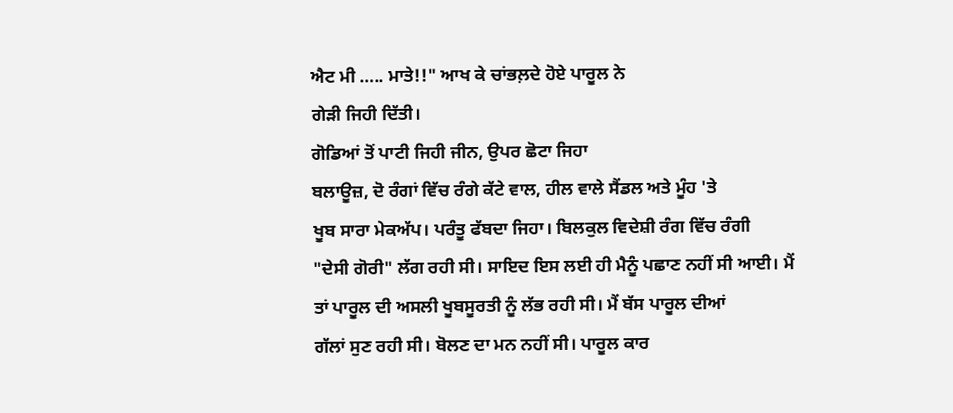ਐਟ ਮੀ ….. ਮਾਤੇ!!" ਆਖ ਕੇ ਚਾਂਭਲ਼ਦੇ ਹੋਏ ਪਾਰੂਲ ਨੇ
ਗੇੜੀ ਜਿਹੀ ਦਿੱਤੀ।
ਗੋਡਿਆਂ ਤੋਂ ਪਾਟੀ ਜਿਹੀ ਜੀਨ, ਉਪਰ ਛੋਟਾ ਜਿਹਾ
ਬਲਾਊਜ਼, ਦੋ ਰੰਗਾਂ ਵਿੱਚ ਰੰਗੇ ਕੱਟੇ ਵਾਲ, ਹੀਲ ਵਾਲੇ ਸੈਂਡਲ ਅਤੇ ਮੂੰਹ 'ਤੇ
ਖੂਬ ਸਾਰਾ ਮੇਕਅੱਪ। ਪਰੰਤੂ ਫੱਬਦਾ ਜਿਹਾ। ਬਿਲਕੁਲ ਵਿਦੇਸ਼ੀ ਰੰਗ ਵਿੱਚ ਰੰਗੀ
"ਦੇਸੀ ਗੋਰੀ" ਲੱਗ ਰਹੀ ਸੀ। ਸਾਇਦ ਇਸ ਲਈ ਹੀ ਮੈਨੂੰ ਪਛਾਣ ਨਹੀਂ ਸੀ ਆਈ। ਮੈਂ
ਤਾਂ ਪਾਰੂਲ ਦੀ ਅਸਲੀ ਖੂਬਸੂਰਤੀ ਨੂੰ ਲੱਭ ਰਹੀ ਸੀ। ਮੈਂ ਬੱਸ ਪਾਰੂਲ ਦੀਆਂ
ਗੱਲਾਂ ਸੁਣ ਰਹੀ ਸੀ। ਬੋਲਣ ਦਾ ਮਨ ਨਹੀਂ ਸੀ। ਪਾਰੂਲ ਕਾਰ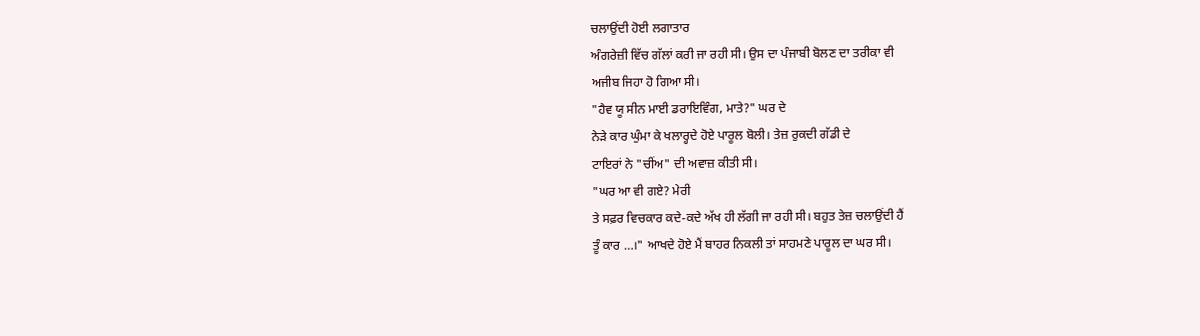ਚਲਾਉਂਦੀ ਹੋਈ ਲਗਾਤਾਰ
ਅੰਗਰੇਜ਼ੀ ਵਿੱਚ ਗੱਲਾਂ ਕਰੀ ਜਾ ਰਹੀ ਸੀ। ਉਸ ਦਾ ਪੰਜਾਬੀ ਬੋਲਣ ਦਾ ਤਰੀਕਾ ਵੀ
ਅਜੀਬ ਜਿਹਾ ਹੋ ਗਿਆ ਸੀ।
"ਹੈਵ ਯੂ ਸੀਨ ਮਾਈ ਡਰਾਇਵਿੰਗ, ਮਾਤੇ?" ਘਰ ਦੇ
ਨੇੜੇ ਕਾਰ ਘੁੰਮਾ ਕੇ ਖਲਾਰ੍ਹਦੇ ਹੋਏ ਪਾਰੂਲ ਬੋਲੀ। ਤੇਜ਼ ਰੁਕਦੀ ਗੱਡੀ ਦੇ
ਟਾਇਰਾਂ ਨੇ "ਚੀਂਅ" ਦੀ ਅਵਾਜ਼ ਕੀਤੀ ਸੀ।
"ਘਰ ਆ ਵੀ ਗਏ? ਮੇਰੀ
ਤੇ ਸਫ਼ਰ ਵਿਚਕਾਰ ਕਦੇ-ਕਦੇ ਅੱਖ ਹੀ ਲੱਗੀ ਜਾ ਰਹੀ ਸੀ। ਬਹੁਤ ਤੇਜ਼ ਚਲਾਉਂਦੀ ਹੈਂ
ਤੂੰ ਕਾਰ …।" ਆਖਦੇ ਹੋਏ ਮੈਂ ਬਾਹਰ ਨਿਕਲੀ ਤਾਂ ਸਾਹਮਣੇ ਪਾਰੂਲ ਦਾ ਘਰ ਸੀ।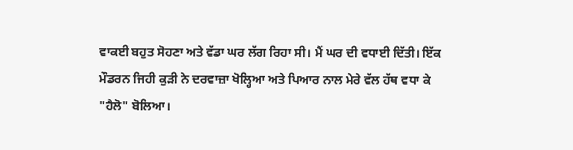ਵਾਕਈ ਬਹੁਤ ਸੋਹਣਾ ਅਤੇ ਵੱਡਾ ਘਰ ਲੱਗ ਰਿਹਾ ਸੀ। ਮੈਂ ਘਰ ਦੀ ਵਧਾਈ ਦਿੱਤੀ। ਇੱਕ
ਮੌਡਰਨ ਜਿਹੀ ਕੁੜੀ ਨੇ ਦਰਵਾਜ਼ਾ ਖੋਲ੍ਹਿਆ ਅਤੇ ਪਿਆਰ ਨਾਲ ਮੇਰੇ ਵੱਲ ਹੱਥ ਵਧਾ ਕੇ
"ਹੈਲੋ" ਬੋਲਿਆ।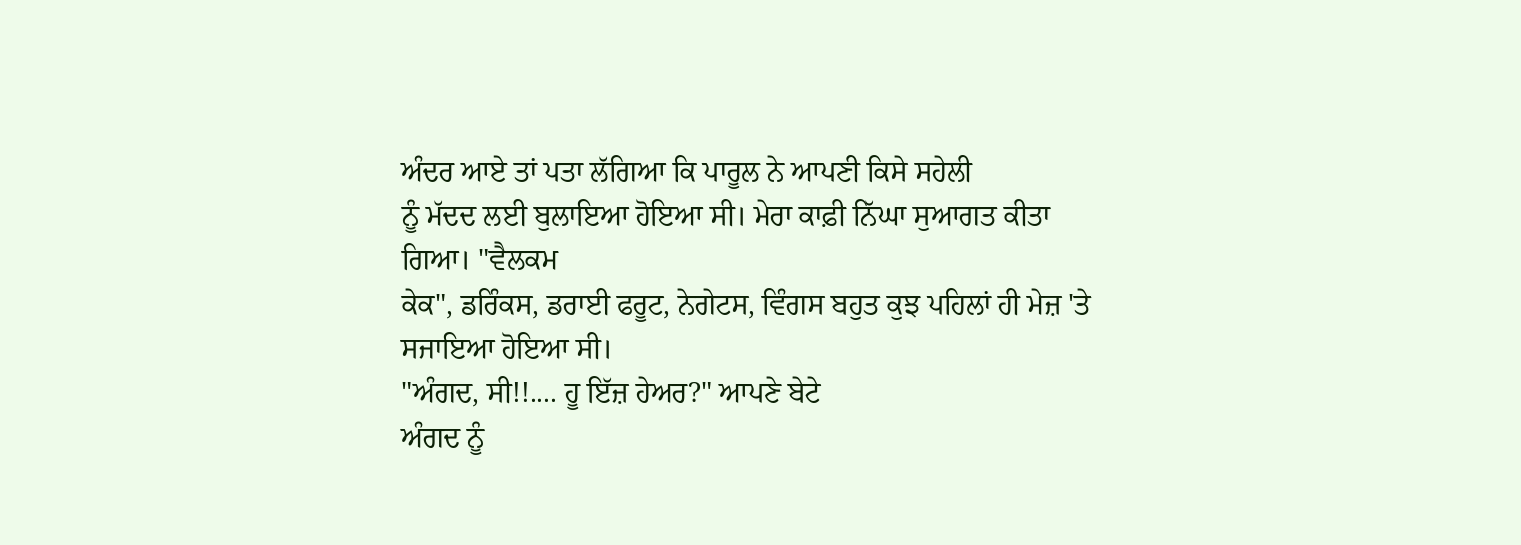ਅੰਦਰ ਆਏ ਤਾਂ ਪਤਾ ਲੱਗਿਆ ਕਿ ਪਾਰੂਲ ਨੇ ਆਪਣੀ ਕਿਸੇ ਸਹੇਲੀ
ਨੂੰ ਮੱਦਦ ਲਈ ਬੁਲਾਇਆ ਹੋਇਆ ਸੀ। ਮੇਰਾ ਕਾਫ਼ੀ ਨਿੱਘਾ ਸੁਆਗਤ ਕੀਤਾ ਗਿਆ। "ਵੈਲਕਮ
ਕੇਕ", ਡਰਿੰਕਸ, ਡਰਾਈ ਫਰੂਟ, ਨੇਗੇਟਸ, ਵਿੰਗਸ ਬਹੁਤ ਕੁਝ ਪਹਿਲਾਂ ਹੀ ਮੇਜ਼ 'ਤੇ
ਸਜਾਇਆ ਹੋਇਆ ਸੀ।
"ਅੰਗਦ, ਸੀ!!.... ਹੂ ਇੱਜ਼ ਹੇਅਰ?" ਆਪਣੇ ਬੇਟੇ
ਅੰਗਦ ਨੂੰ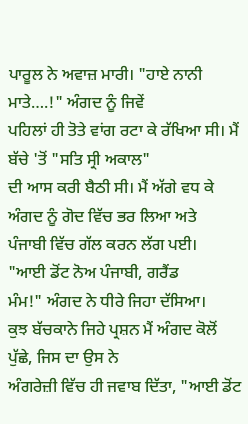ਪਾਰੂਲ ਨੇ ਅਵਾਜ਼ ਮਾਰੀ। "ਹਾਏ ਨਾਨੀ ਮਾਤੇ….!" ਅੰਗਦ ਨੂੰ ਜਿਵੇਂ
ਪਹਿਲਾਂ ਹੀ ਤੋਤੇ ਵਾਂਗ ਰਟਾ ਕੇ ਰੱਖਿਆ ਸੀ। ਮੈਂ ਬੱਚੇ 'ਤੋਂ "ਸਤਿ ਸ੍ਰੀ ਅਕਾਲ"
ਦੀ ਆਸ ਕਰੀ ਬੈਠੀ ਸੀ। ਮੈਂ ਅੱਗੇ ਵਧ ਕੇ ਅੰਗਦ ਨੂੰ ਗੋਦ ਵਿੱਚ ਭਰ ਲਿਆ ਅਤੇ
ਪੰਜਾਬੀ ਵਿੱਚ ਗੱਲ ਕਰਨ ਲੱਗ ਪਈ।
"ਆਈ ਡੋਂਟ ਨੋਅ ਪੰਜਾਬੀ, ਗਰੈਂਡ
ਮੰਮ!" ਅੰਗਦ ਨੇ ਧੀਰੇ ਜਿਹਾ ਦੱਸਿਆ।
ਕੁਝ ਬੱਚਕਾਨੇ ਜਿਹੇ ਪ੍ਰਸ਼ਨ ਮੈਂ ਅੰਗਦ ਕੋਲੋਂ ਪੁੱਛੇ, ਜਿਸ ਦਾ ਉਸ ਨੇ
ਅੰਗਰੇਜ਼ੀ ਵਿੱਚ ਹੀ ਜਵਾਬ ਦਿੱਤਾ, "ਆਈ ਡੋਂਟ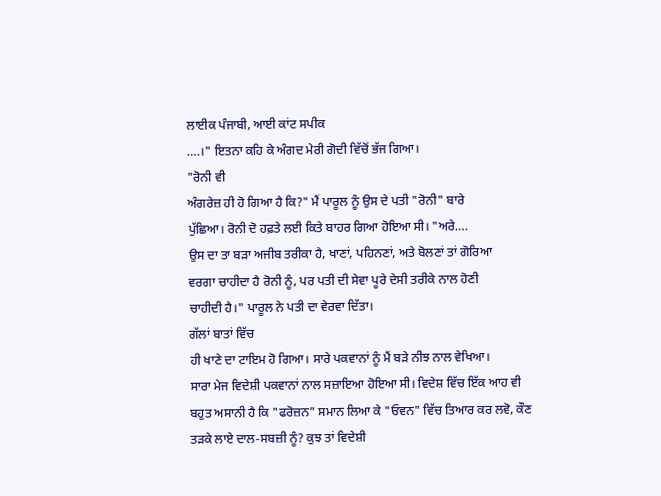ਲਾਈਕ ਪੰਜਾਬੀ, ਆਈ ਕਾਂਟ ਸਪੀਕ
….।" ਇਤਨਾ ਕਹਿ ਕੇ ਅੰਗਦ ਮੇਰੀ ਗੋਦੀ ਵਿੱਚੋਂ ਭੱਜ ਗਿਆ।
"ਰੋਨੀ ਵੀ
ਅੰਗਰੇਜ਼ ਹੀ ਹੋ ਗਿਆ ਹੈ ਕਿ?" ਮੈਂ ਪਾਰੂਲ ਨੂੰ ਉਸ ਦੇ ਪਤੀ "ਰੋਨੀ" ਬਾਰੇ
ਪੁੱਛਿਆ। ਰੋਨੀ ਦੋ ਹਫ਼ਤੇ ਲਈ ਕਿਤੇ ਬਾਹਰ ਗਿਆ ਹੋਇਆ ਸੀ। "ਅਰੇ….
ਉਸ ਦਾ ਤਾ ਬੜਾ ਅਜੀਬ ਤਰੀਕਾ ਹੈ, ਖਾਣਾਂ, ਪਹਿਨਣਾਂ, ਅਤੇ ਬੋਲਣਾਂ ਤਾਂ ਗੋਰਿਆ
ਵਰਗਾ ਚਾਹੀਦਾ ਹੈ ਰੋਨੀ ਨੂੰ, ਪਰ ਪਤੀ ਦੀ ਸੇਵਾ ਪੂਰੇ ਦੇਸੀ ਤਰੀਕੇ ਨਾਲ ਹੋਣੀ
ਚਾਹੀਦੀ ਹੈ।" ਪਾਰੂਲ ਨੇ ਪਤੀ ਦਾ ਵੇਰਵਾ ਦਿੱਤਾ।
ਗੱਲਾਂ ਬਾਤਾਂ ਵਿੱਚ
ਹੀ ਖਾਣੇ ਦਾ ਟਾਇਮ ਹੋ ਗਿਆ। ਸਾਰੇ ਪਕਵਾਨਾਂ ਨੂੰ ਮੈਂ ਬੜੇ ਨੀਝ ਨਾਲ ਵੇਖਿਆ।
ਸਾਰਾ ਮੇਜ ਵਿਦੇਸ਼ੀ ਪਕਵਾਨਾਂ ਨਾਲ ਸਜ਼ਾਇਆ ਹੋਇਆ ਸੀ। ਵਿਦੇਸ਼ ਵਿੱਚ ਇੱਕ ਆਹ ਵੀ
ਬਹੁਤ ਅਸਾਨੀ ਹੈ ਕਿ "ਫਰੋਜ਼ਨ" ਸਮਾਨ ਲਿਆ ਕੇ "ਓਵਨ" ਵਿੱਚ ਤਿਆਰ ਕਰ ਲਵੋ, ਕੌਣ
ਤੜਕੇ ਲਾਏ ਦਾਲ-ਸਬਜ਼ੀ ਨੂੰ? ਕੁਝ ਤਾਂ ਵਿਦੇਸ਼ੀ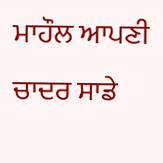ਮਾਹੌਲ ਆਪਣੀ ਚਾਦਰ ਸਾਡੇ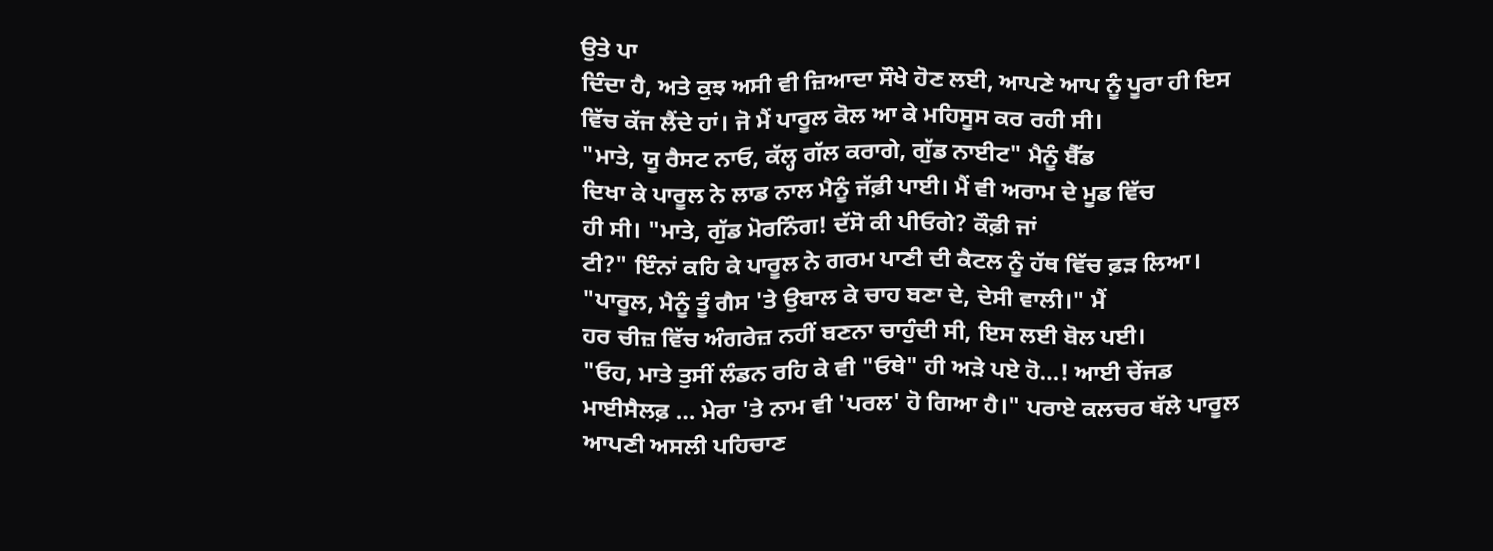ਉਤੇ ਪਾ
ਦਿੰਦਾ ਹੈ, ਅਤੇ ਕੁਝ ਅਸੀ ਵੀ ਜ਼ਿਆਦਾ ਸੌਖੇ ਹੋਣ ਲਈ, ਆਪਣੇ ਆਪ ਨੂੰ ਪੂਰਾ ਹੀ ਇਸ
ਵਿੱਚ ਕੱਜ ਲੈਂਦੇ ਹਾਂ। ਜੋ ਮੈਂ ਪਾਰੂਲ ਕੋਲ ਆ ਕੇ ਮਹਿਸੂਸ ਕਰ ਰਹੀ ਸੀ।
"ਮਾਤੇ, ਯੂ ਰੈਸਟ ਨਾਓ, ਕੱਲ੍ਹ ਗੱਲ ਕਰਾਗੇ, ਗੁੱਡ ਨਾਈਟ" ਮੈਨੂੰ ਬੈੱਡ
ਦਿਖਾ ਕੇ ਪਾਰੂਲ ਨੇ ਲਾਡ ਨਾਲ ਮੈਨੂੰ ਜੱਫ਼ੀ ਪਾਈ। ਮੈਂ ਵੀ ਅਰਾਮ ਦੇ ਮੂਡ ਵਿੱਚ
ਹੀ ਸੀ। "ਮਾਤੇ, ਗੁੱਡ ਮੋਰਨਿੰਗ! ਦੱਸੋ ਕੀ ਪੀਓਗੇ? ਕੌਫ਼ੀ ਜਾਂ
ਟੀ?" ਇੰਨਾਂ ਕਹਿ ਕੇ ਪਾਰੂਲ ਨੇ ਗਰਮ ਪਾਣੀ ਦੀ ਕੈਟਲ ਨੂੰ ਹੱਥ ਵਿੱਚ ਫ਼ੜ ਲਿਆ।
"ਪਾਰੂਲ, ਮੈਨੂੰ ਤੂੰ ਗੈਸ 'ਤੇ ਉਬਾਲ ਕੇ ਚਾਹ ਬਣਾ ਦੇ, ਦੇਸੀ ਵਾਲੀ।" ਮੈਂ
ਹਰ ਚੀਜ਼ ਵਿੱਚ ਅੰਗਰੇਜ਼ ਨਹੀਂ ਬਣਨਾ ਚਾਹੁੰਦੀ ਸੀ, ਇਸ ਲਈ ਬੋਲ ਪਈ।
"ਓਹ, ਮਾਤੇ ਤੁਸੀਂ ਲੰਡਨ ਰਹਿ ਕੇ ਵੀ "ਓਥੇ" ਹੀ ਅੜੇ ਪਏ ਹੋ…! ਆਈ ਚੇਂਜਡ
ਮਾਈਸੈਲਫ਼ … ਮੇਰਾ 'ਤੇ ਨਾਮ ਵੀ 'ਪਰਲ' ਹੋ ਗਿਆ ਹੈ।" ਪਰਾਏ ਕਲਚਰ ਥੱਲੇ ਪਾਰੂਲ
ਆਪਣੀ ਅਸਲੀ ਪਹਿਚਾਣ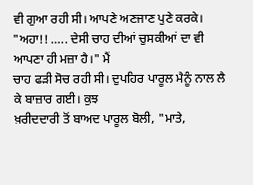ਵੀ ਗੁਆ ਰਹੀ ਸੀ। ਆਪਣੇ ਅਣਜਾਣ ਪੁਣੇ ਕਰਕੇ।
"ਅਹਾ!! ….. ਦੇਸੀ ਚਾਹ ਦੀਆਂ ਚੁਸਕੀਆਂ ਦਾ ਵੀ ਆਪਣਾ ਹੀ ਮਜ਼ਾ ਹੈ।" ਮੈਂ
ਚਾਹ ਫੜੀ ਸੋਚ ਰਹੀ ਸੀ। ਦੁਪਹਿਰ ਪਾਰੂਲ ਮੈਨੂੰ ਨਾਲ ਲੈ ਕੇ ਬਾਜ਼ਾਰ ਗਈ। ਕੁਝ
ਖ਼ਰੀਦਦਾਰੀ ਤੋਂ ਬਾਅਦ ਪਾਰੂਲ ਬੋਲੀ, "ਮਾਤੇ,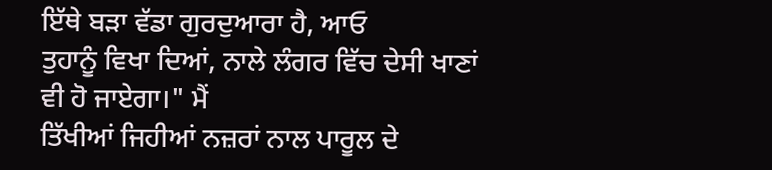ਇੱਥੇ ਬੜਾ ਵੱਡਾ ਗੁਰਦੁਆਰਾ ਹੈ, ਆਓ
ਤੁਹਾਨੂੰ ਵਿਖਾ ਦਿਆਂ, ਨਾਲੇ ਲੰਗਰ ਵਿੱਚ ਦੇਸੀ ਖਾਣਾਂ ਵੀ ਹੋ ਜਾਏਗਾ।" ਮੈਂ
ਤਿੱਖੀਆਂ ਜਿਹੀਆਂ ਨਜ਼ਰਾਂ ਨਾਲ ਪਾਰੂਲ ਦੇ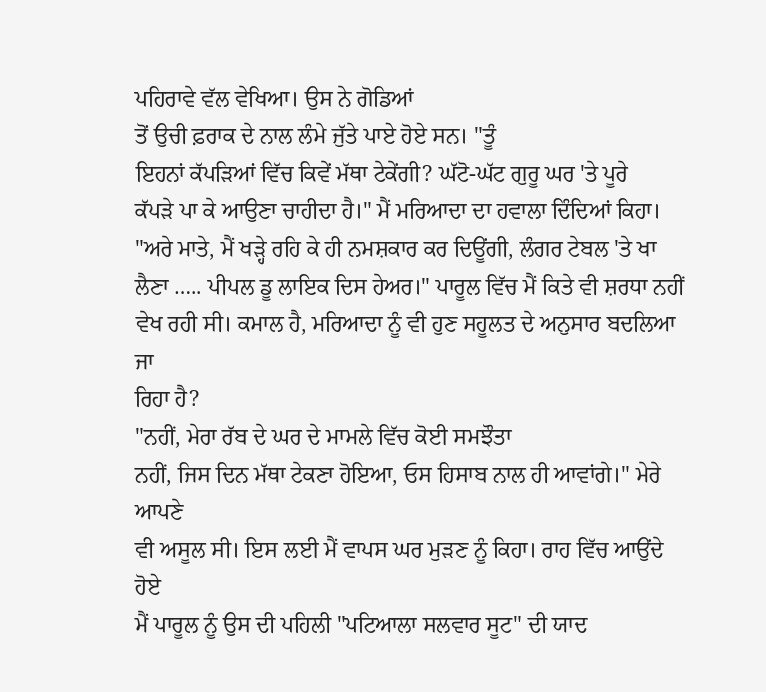ਪਹਿਰਾਵੇ ਵੱਲ ਵੇਖਿਆ। ਉਸ ਨੇ ਗੋਡਿਆਂ
ਤੋਂ ਉਚੀ ਫ਼ਰਾਕ ਦੇ ਨਾਲ ਲੰਮੇ ਜੁੱਤੇ ਪਾਏ ਹੋਏ ਸਨ। "ਤੂੰ
ਇਹਨਾਂ ਕੱਪੜਿਆਂ ਵਿੱਚ ਕਿਵੇਂ ਮੱਥਾ ਟੇਕੇਂਗੀ? ਘੱਟੋ-ਘੱਟ ਗੁਰੂ ਘਰ 'ਤੇ ਪੂਰੇ
ਕੱਪੜੇ ਪਾ ਕੇ ਆਉਣਾ ਚਾਹੀਦਾ ਹੈ।" ਮੈਂ ਮਰਿਆਦਾ ਦਾ ਹਵਾਲਾ ਦਿੰਦਿਆਂ ਕਿਹਾ।
"ਅਰੇ ਮਾਤੇ, ਮੈਂ ਖੜ੍ਹੇ ਰਹਿ ਕੇ ਹੀ ਨਮਸ਼ਕਾਰ ਕਰ ਦਿਊਂਗੀ, ਲੰਗਰ ਟੇਬਲ 'ਤੇ ਖਾ
ਲੈਣਾ ….. ਪੀਪਲ ਡੂ ਲਾਇਕ ਦਿਸ ਹੇਅਰ।" ਪਾਰੂਲ ਵਿੱਚ ਮੈਂ ਕਿਤੇ ਵੀ ਸ਼ਰਧਾ ਨਹੀਂ
ਵੇਖ ਰਹੀ ਸੀ। ਕਮਾਲ ਹੈ, ਮਰਿਆਦਾ ਨੂੰ ਵੀ ਹੁਣ ਸਹੂਲਤ ਦੇ ਅਨੁਸਾਰ ਬਦਲਿਆ ਜਾ
ਰਿਹਾ ਹੈ?
"ਨਹੀਂ, ਮੇਰਾ ਰੱਬ ਦੇ ਘਰ ਦੇ ਮਾਮਲੇ ਵਿੱਚ ਕੋਈ ਸਮਝੌਤਾ
ਨਹੀਂ, ਜਿਸ ਦਿਨ ਮੱਥਾ ਟੇਕਣਾ ਹੋਇਆ, ਓਸ ਹਿਸਾਬ ਨਾਲ ਹੀ ਆਵਾਂਗੇ।" ਮੇਰੇ ਆਪਣੇ
ਵੀ ਅਸੂਲ ਸੀ। ਇਸ ਲਈ ਮੈਂ ਵਾਪਸ ਘਰ ਮੁੜਣ ਨੂੰ ਕਿਹਾ। ਰਾਹ ਵਿੱਚ ਆਉਂਦੇ ਹੋਏ
ਮੈਂ ਪਾਰੂਲ ਨੂੰ ਉਸ ਦੀ ਪਹਿਲੀ "ਪਟਿਆਲਾ ਸਲਵਾਰ ਸੂਟ" ਦੀ ਯਾਦ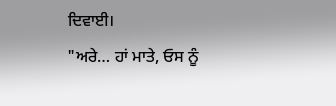ਦਿਵਾਈ।
"ਅਰੇ… ਹਾਂ ਮਾਤੇ, ਓਸ ਨੂੰ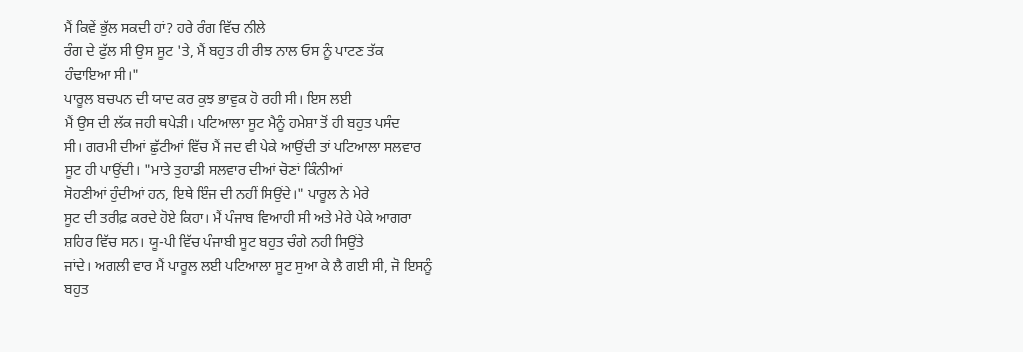ਮੈਂ ਕਿਵੇਂ ਭੁੱਲ ਸਕਦੀ ਹਾਂ? ਹਰੇ ਰੰਗ ਵਿੱਚ ਨੀਲੇ
ਰੰਗ ਦੇ ਫੁੱਲ ਸੀ ਉਸ ਸੂਟ 'ਤੇ, ਮੈਂ ਬਹੁਤ ਹੀ ਰੀਝ ਨਾਲ ਓਸ ਨੂੰ ਪਾਟਣ ਤੱਕ
ਹੰਢਾਇਆ ਸੀ।"
ਪਾਰੂਲ ਬਚਪਨ ਦੀ ਯਾਦ ਕਰ ਕੁਝ ਭਾਵੁਕ ਹੋ ਰਹੀ ਸੀ। ਇਸ ਲਈ
ਮੈਂ ਉਸ ਦੀ ਲੱਕ ਜਹੀ ਥਪੇੜੀ। ਪਟਿਆਲਾ ਸੂਟ ਮੈਨੂੰ ਹਮੇਸ਼ਾ ਤੋਂ ਹੀ ਬਹੁਤ ਪਸੰਦ
ਸੀ। ਗਰਮੀ ਦੀਆਂ ਛੁੱਟੀਆਂ ਵਿੱਚ ਮੈਂ ਜਦ ਵੀ ਪੇਕੇ ਆਉਂਦੀ ਤਾਂ ਪਟਿਆਲਾ ਸਲਵਾਰ
ਸੂਟ ਹੀ ਪਾਉਂਦੀ। "ਮਾਤੇ ਤੁਹਾਡੀ ਸਲਵਾਰ ਦੀਆਂ ਚੋਣਾਂ ਕਿੰਨੀਆਂ
ਸੋਹਣੀਆਂ ਹੁੰਦੀਆਂ ਹਨ, ਇਥੇ ਇੰਜ ਦੀ ਨਹੀਂ ਸਿਉਂਦੇ।" ਪਾਰੂਲ ਨੇ ਮੇਰੇ
ਸੂਟ ਦੀ ਤਰੀਫ਼ ਕਰਦੇ ਹੋਏ ਕਿਹਾ। ਮੈਂ ਪੰਜਾਬ ਵਿਆਹੀ ਸੀ ਅਤੇ ਮੇਰੇ ਪੇਕੇ ਆਗਰਾ
ਸ਼ਹਿਰ ਵਿੱਚ ਸਨ। ਯੂ-ਪੀ ਵਿੱਚ ਪੰਜਾਬੀ ਸੂਟ ਬਹੁਤ ਚੰਗੇ ਨਹੀ ਸਿਉਂਤੇ
ਜਾਂਦੇ। ਅਗਲੀ ਵਾਰ ਮੈਂ ਪਾਰੂਲ ਲਈ ਪਟਿਆਲਾ ਸੂਟ ਸੁਆ ਕੇ ਲੈ ਗਈ ਸੀ, ਜੋ ਇਸਨੂੰ
ਬਹੁਤ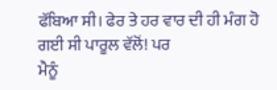ਫੱਬਿਆ ਸੀ। ਫੇਰ ਤੇ ਹਰ ਵਾਰ ਦੀ ਹੀ ਮੰਗ ਹੋ ਗਈ ਸੀ ਪਾਰੂਲ ਵੱਲੋਂ! ਪਰ
ਮੈਨੂੰ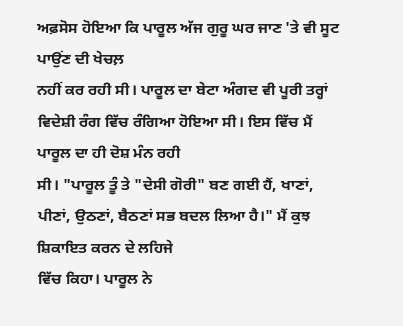ਅਫ਼ਸੋਸ ਹੋਇਆ ਕਿ ਪਾਰੂਲ ਅੱਜ ਗੁਰੂ ਘਰ ਜਾਣ 'ਤੇ ਵੀ ਸੂਟ ਪਾਉਂਣ ਦੀ ਖੇਚਲ਼
ਨਹੀਂ ਕਰ ਰਹੀ ਸੀ। ਪਾਰੂਲ ਦਾ ਬੇਟਾ ਅੰਗਦ ਵੀ ਪੂਰੀ ਤਰ੍ਹਾਂ
ਵਿਦੇਸ਼ੀ ਰੰਗ ਵਿੱਚ ਰੰਗਿਆ ਹੋਇਆ ਸੀ। ਇਸ ਵਿੱਚ ਮੈਂ ਪਾਰੂਲ ਦਾ ਹੀ ਦੋਸ਼ ਮੰਨ ਰਹੀ
ਸੀ। "ਪਾਰੂਲ ਤੂੰ ਤੇ "ਦੇਸੀ ਗੋਰੀ" ਬਣ ਗਈ ਹੈਂ, ਖਾਣਾਂ,
ਪੀਣਾਂ, ਉਠਣਾਂ, ਬੈਠਣਾਂ ਸਭ ਬਦਲ ਲਿਆ ਹੈ।" ਮੈਂ ਕੁਝ ਸ਼ਿਕਾਇਤ ਕਰਨ ਦੇ ਲਹਿਜੇ
ਵਿੱਚ ਕਿਹਾ। ਪਾਰੂਲ ਨੇ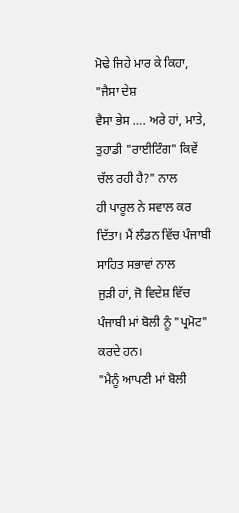ਮੋਢੇ ਜਿਹੇ ਮਾਰ ਕੇ ਕਿਹਾ, "ਜੈਸਾ ਦੇਸ਼
ਵੈਸਾ ਭੇਸ …. ਅਰੇ ਹਾਂ, ਮਾਤੇ, ਤੁਹਾਡੀ "ਰਾਈਟਿੰਗ" ਕਿਵੇਂ ਚੱਲ ਰਹੀ ਹੈ?" ਨਾਲ
ਹੀ ਪਾਰੂਲ ਨੇ ਸਵਾਲ ਕਰ ਦਿੱਤਾ। ਮੈਂ ਲੰਡਨ ਵਿੱਚ ਪੰਜਾਬੀ ਸਾਹਿਤ ਸਭਾਵਾਂ ਨਾਲ
ਜੁੜੀ ਹਾਂ, ਜੋ ਵਿਦੇਸ਼ ਵਿੱਚ ਪੰਜਾਬੀ ਮਾਂ ਬੋਲੀ ਨੂੰ "ਪ੍ਰਮੋਟ" ਕਰਦੇ ਹਨ।
"ਮੈਨੂੰ ਆਪਣੀ ਮਾਂ ਬੋਲੀ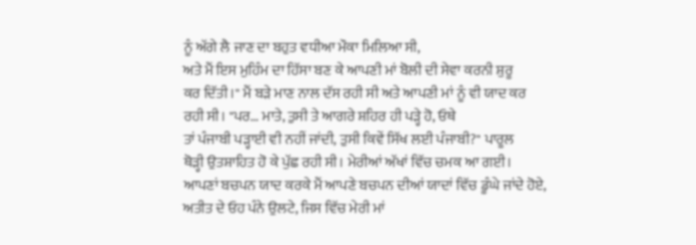ਨੂੰ ਅੱਗੇ ਲੈ ਜਾਣ ਦਾ ਬਹੁਤ ਵਧੀਆ ਮੌਕਾ ਮਿਲਿਆ ਸੀ,
ਅਤੇ ਮੈਂ ਇਸ ਮੁਹਿੰਮ ਦਾ ਹਿੱਸਾ ਬਣ ਕੇ ਆਪਣੀ ਮਾਂ ਬੋਲੀ ਦੀ ਸੇਵਾ ਕਰਨੀ ਸ਼ੁਰੂ
ਕਰ ਦਿੱਤੀ।" ਮੈਂ ਬੜੇ ਮਾਣ ਨਾਲ ਦੱਸ ਰਹੀ ਸੀ ਅਤੇ ਆਪਣੀ ਮਾਂ ਨੂੰ ਵੀ ਯਾਦ ਕਰ
ਰਹੀ ਸੀ। "ਪਰ… ਮਾਤੇ, ਤੁਸੀ ਤੇ ਆਗਰੇ ਸ਼ਹਿਰ ਹੀ ਪੜ੍ਹੇ ਹੋ, ਓਥੇ
ਤਾਂ ਪੰਜਾਬੀ ਪੜ੍ਹਾਈ ਵੀ ਨਹੀਂ ਜਾਂਦੀ, ਤੁਸੀ ਕਿਵੇਂ ਸਿੱਖ ਲਈ ਪੰਜਾਬੀ?" ਪਾਰੂਲ
ਥੋੜ੍ਹੀ ਉਤਸ਼ਾਹਿਤ ਹੋ ਕੇ ਪੁੱਛ ਰਹੀ ਸੀ। ਮੇਰੀਆਂ ਅੱਖਾਂ ਵਿੱਚ ਚਮਕ ਆ ਗਈ।
ਆਪਣਾਂ ਬਚਪਨ ਯਾਦ ਕਰਕੇ ਮੈਂ ਆਪਣੇ ਬਚਪਨ ਦੀਆਂ ਯਾਦਾਂ ਵਿੱਚ ਡੂੰਘੇ ਜਾਂਦੇ ਹੋਏ,
ਅਤੀਤ ਦੇ ਓਹ ਪੰਨੇ ਉਲਟੇ, ਜਿਸ ਵਿੱਚ ਮੇਰੀ ਮਾਂ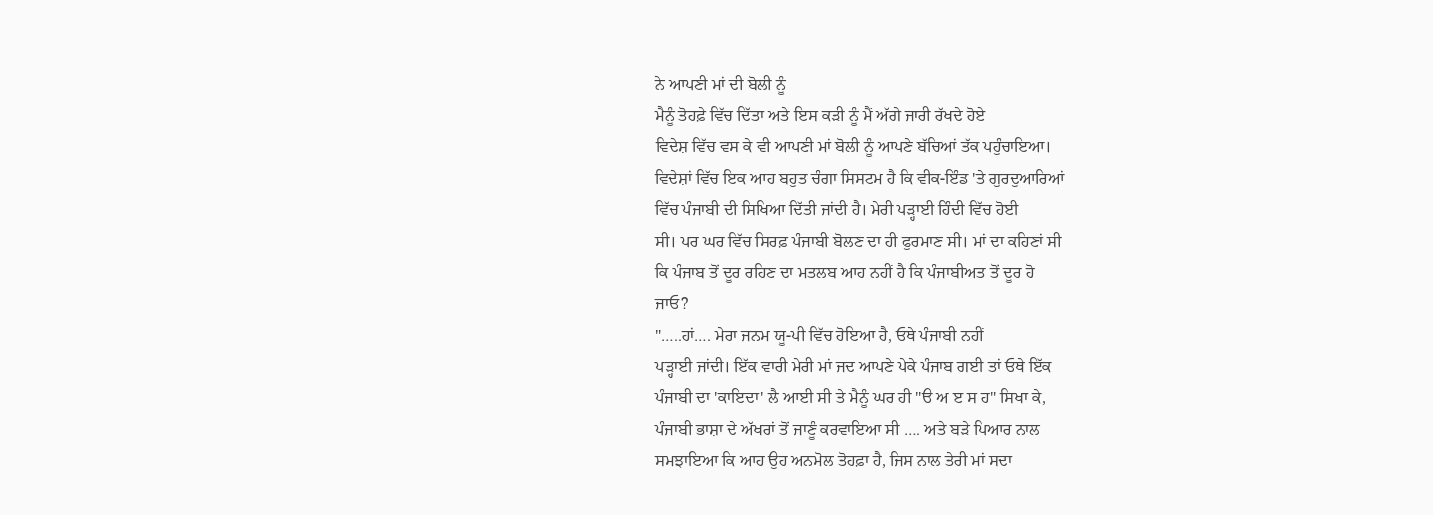ਨੇ ਆਪਣੀ ਮਾਂ ਦੀ ਬੋਲੀ ਨੂੰ
ਮੈਨੂੰ ਤੋਹਫ਼ੇ ਵਿੱਚ ਦਿੱਤਾ ਅਤੇ ਇਸ ਕੜੀ ਨੂੰ ਮੈਂ ਅੱਗੇ ਜਾਰੀ ਰੱਖਦੇ ਹੋਏ
ਵਿਦੇਸ਼ ਵਿੱਚ ਵਸ ਕੇ ਵੀ ਆਪਣੀ ਮਾਂ ਬੋਲੀ ਨੂੰ ਆਪਣੇ ਬੱਚਿਆਂ ਤੱਕ ਪਹੁੰਚਾਇਆ।
ਵਿਦੇਸ਼ਾਂ ਵਿੱਚ ਇਕ ਆਹ ਬਹੁਤ ਚੰਗਾ ਸਿਸਟਮ ਹੈ ਕਿ ਵੀਕ-ਇੰਡ 'ਤੇ ਗੁਰਦੁਆਰਿਆਂ
ਵਿੱਚ ਪੰਜਾਬੀ ਦੀ ਸਿਖਿਆ ਦਿੱਤੀ ਜਾਂਦੀ ਹੈ। ਮੇਰੀ ਪੜ੍ਹਾਈ ਹਿੰਦੀ ਵਿੱਚ ਹੋਈ
ਸੀ। ਪਰ ਘਰ ਵਿੱਚ ਸਿਰਫ਼ ਪੰਜਾਬੀ ਬੋਲਣ ਦਾ ਹੀ ਫੁਰਮਾਣ ਸੀ। ਮਾਂ ਦਾ ਕਹਿਣਾਂ ਸੀ
ਕਿ ਪੰਜਾਬ ਤੋਂ ਦੂਰ ਰਹਿਣ ਦਾ ਮਤਲਬ ਆਹ ਨਹੀਂ ਹੈ ਕਿ ਪੰਜਾਬੀਅਤ ਤੋਂ ਦੂਰ ਹੋ
ਜਾਓ?
"…..ਹਾਂ…. ਮੇਰਾ ਜਨਮ ਯੂ-ਪੀ ਵਿੱਚ ਹੋਇਆ ਹੈ, ਓਥੇ ਪੰਜਾਬੀ ਨਹੀਂ
ਪੜ੍ਹਾਈ ਜਾਂਦੀ। ਇੱਕ ਵਾਰੀ ਮੇਰੀ ਮਾਂ ਜਦ ਆਪਣੇ ਪੇਕੇ ਪੰਜਾਬ ਗਈ ਤਾਂ ਓਥੇ ਇੱਕ
ਪੰਜਾਬੀ ਦਾ 'ਕਾਇਦਾ' ਲੈ ਆਈ ਸੀ ਤੇ ਮੈਨੂੰ ਘਰ ਹੀ "ੳ ਅ ੲ ਸ ਹ" ਸਿਖਾ ਕੇ,
ਪੰਜਾਬੀ ਭਾਸ਼ਾ ਦੇ ਅੱਖਰਾਂ ਤੋਂ ਜਾਣੂੰ ਕਰਵਾਇਆ ਸੀ …. ਅਤੇ ਬੜੇ ਪਿਆਰ ਨਾਲ
ਸਮਝਾਇਆ ਕਿ ਆਹ ਉਹ ਅਨਮੋਲ ਤੋਹਫ਼ਾ ਹੈ, ਜਿਸ ਨਾਲ ਤੇਰੀ ਮਾਂ ਸਦਾ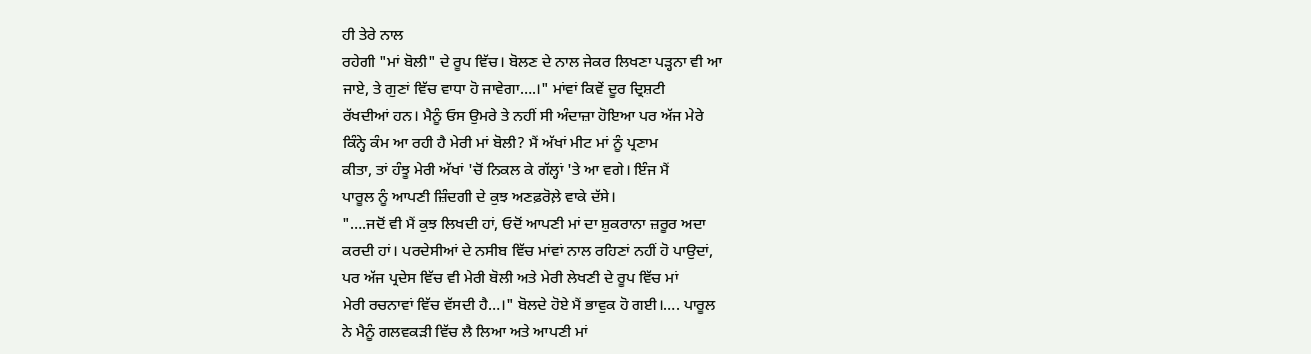ਹੀ ਤੇਰੇ ਨਾਲ
ਰਹੇਗੀ "ਮਾਂ ਬੋਲੀ" ਦੇ ਰੂਪ ਵਿੱਚ। ਬੋਲਣ ਦੇ ਨਾਲ ਜੇਕਰ ਲਿਖਣਾ ਪੜ੍ਹਨਾ ਵੀ ਆ
ਜਾਏ, ਤੇ ਗੁਣਾਂ ਵਿੱਚ ਵਾਧਾ ਹੋ ਜਾਵੇਗਾ….।" ਮਾਂਵਾਂ ਕਿਵੇਂ ਦੂਰ ਦ੍ਰਿਸ਼ਟੀ
ਰੱਖਦੀਆਂ ਹਨ। ਮੈਨੂੰ ਓਸ ਉਮਰੇ ਤੇ ਨਹੀਂ ਸੀ ਅੰਦਾਜ਼ਾ ਹੋਇਆ ਪਰ ਅੱਜ ਮੇਰੇ
ਕਿੰਨ੍ਹੇ ਕੰਮ ਆ ਰਹੀ ਹੈ ਮੇਰੀ ਮਾਂ ਬੋਲੀ? ਮੈਂ ਅੱਖਾਂ ਮੀਟ ਮਾਂ ਨੂੰ ਪ੍ਰਣਾਮ
ਕੀਤਾ, ਤਾਂ ਹੰਝੂ ਮੇਰੀ ਅੱਖਾਂ 'ਚੋਂ ਨਿਕਲ ਕੇ ਗੱਲ੍ਹਾਂ 'ਤੇ ਆ ਵਗੇ। ਇੰਜ ਮੈਂ
ਪਾਰੂਲ ਨੂੰ ਆਪਣੀ ਜ਼ਿੰਦਗੀ ਦੇ ਕੁਝ ਅਣਫ਼ਰੋਲ਼ੇ ਵਾਕੇ ਦੱਸੇ।
"….ਜਦੋਂ ਵੀ ਮੈਂ ਕੁਝ ਲਿਖਦੀ ਹਾਂ, ਓਦੋਂ ਆਪਣੀ ਮਾਂ ਦਾ ਸ਼ੁਕਰਾਨਾ ਜ਼ਰੂਰ ਅਦਾ
ਕਰਦੀ ਹਾਂ। ਪਰਦੇਸੀਆਂ ਦੇ ਨਸੀਬ ਵਿੱਚ ਮਾਂਵਾਂ ਨਾਲ ਰਹਿਣਾਂ ਨਹੀਂ ਹੋ ਪਾਉਦਾਂ,
ਪਰ ਅੱਜ ਪ੍ਰਦੇਸ ਵਿੱਚ ਵੀ ਮੇਰੀ ਬੋਲੀ ਅਤੇ ਮੇਰੀ ਲੇਖਣੀ ਦੇ ਰੂਪ ਵਿੱਚ ਮਾਂ
ਮੇਰੀ ਰਚਨਾਵਾਂ ਵਿੱਚ ਵੱਸਦੀ ਹੈ…।" ਬੋਲਦੇ ਹੋਏ ਮੈਂ ਭਾਵੁਕ ਹੋ ਗਈ।…. ਪਾਰੂਲ
ਨੇ ਮੈਨੂੰ ਗਲਵਕੜੀ ਵਿੱਚ ਲੈ ਲਿਆ ਅਤੇ ਆਪਣੀ ਮਾਂ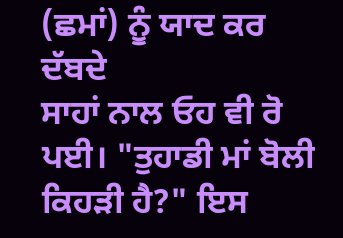(ਛਮਾਂ) ਨੂੰ ਯਾਦ ਕਰ ਦੱਬਦੇ
ਸਾਹਾਂ ਨਾਲ ਓਹ ਵੀ ਰੋ ਪਈ। "ਤੁਹਾਡੀ ਮਾਂ ਬੋਲੀ ਕਿਹੜੀ ਹੈ?" ਇਸ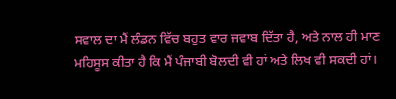ਸਵਾਲ ਦਾ ਮੈਂ ਲੰਡਨ ਵਿੱਚ ਬਹੁਤ ਵਾਰ ਜਵਾਬ ਦਿੱਤਾ ਹੈ, ਅਤੇ ਨਾਲ ਹੀ ਮਾਣ
ਮਹਿਸੂਸ ਕੀਤਾ ਹੈ ਕਿ ਮੈਂ ਪੰਜਾਬੀ ਬੋਲਦੀ ਵੀ ਹਾਂ ਅਤੇ ਲਿਖ ਵੀ ਸਕਦੀ ਹਾਂ।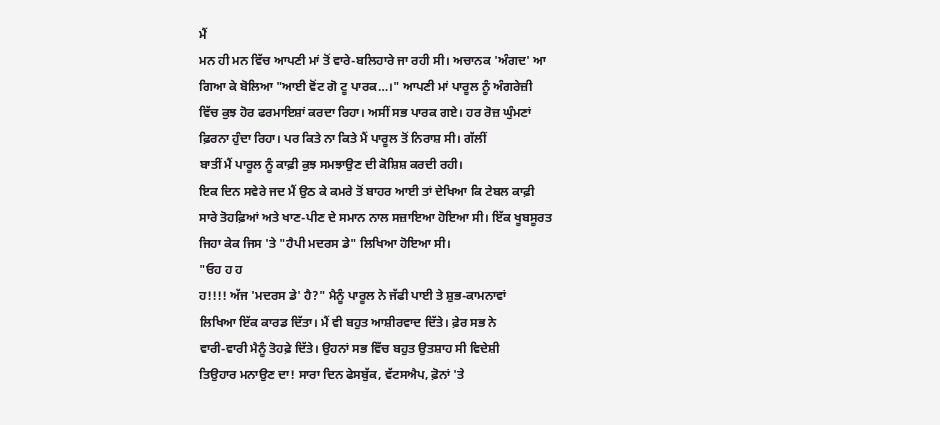ਮੈਂ
ਮਨ ਹੀ ਮਨ ਵਿੱਚ ਆਪਣੀ ਮਾਂ ਤੋਂ ਵਾਰੇ-ਬਲਿਹਾਰੇ ਜਾ ਰਹੀ ਸੀ। ਅਚਾਨਕ 'ਅੰਗਦ' ਆ
ਗਿਆ ਕੇ ਬੋਲਿਆ "ਆਈ ਵੋਂਟ ਗੋ ਟੂ ਪਾਰਕ…।" ਆਪਣੀ ਮਾਂ ਪਾਰੂਲ ਨੂੰ ਅੰਗਰੇਜ਼ੀ
ਵਿੱਚ ਕੁਝ ਹੋਰ ਫਰਮਾਇਸ਼ਾਂ ਕਰਦਾ ਰਿਹਾ। ਅਸੀਂ ਸਭ ਪਾਰਕ ਗਏ। ਹਰ ਰੋਜ਼ ਘੁੰਮਣਾਂ
ਫ਼ਿਰਨਾ ਹੁੰਦਾ ਰਿਹਾ। ਪਰ ਕਿਤੇ ਨਾ ਕਿਤੇ ਮੈਂ ਪਾਰੂਲ ਤੋਂ ਨਿਰਾਸ਼ ਸੀ। ਗੱਲੀਂ
ਬਾਤੀਂ ਮੈਂ ਪਾਰੂਲ ਨੂੰ ਕਾਫ਼ੀ ਕੁਝ ਸਮਝਾਉਣ ਦੀ ਕੋਸ਼ਿਸ਼ ਕਰਦੀ ਰਹੀ।
ਇਕ ਦਿਨ ਸਵੇਰੇ ਜਦ ਮੈਂ ਉਠ ਕੇ ਕਮਰੇ ਤੋਂ ਬਾਹਰ ਆਈ ਤਾਂ ਦੇਖਿਆ ਕਿ ਟੇਬਲ ਕਾਫ਼ੀ
ਸਾਰੇ ਤੋਹਫ਼ਿਆਂ ਅਤੇ ਖਾਣ-ਪੀਣ ਦੇ ਸਮਾਨ ਨਾਲ ਸਜ਼ਾਇਆ ਹੋਇਆ ਸੀ। ਇੱਕ ਖੂਬਸੂਰਤ
ਜਿਹਾ ਕੇਕ ਜਿਸ 'ਤੇ "ਹੈਪੀ ਮਦਰਸ ਡੇ" ਲਿਖਿਆ ਹੋਇਆ ਸੀ।
"ਓਹ ਹ ਹ
ਹ!!!! ਅੱਜ 'ਮਦਰਸ ਡੇ' ਹੈ?" ਮੈਨੂੰ ਪਾਰੂਲ ਨੇ ਜੱਫੀ ਪਾਈ ਤੇ ਸ਼ੁਭ-ਕਾਮਨਾਵਾਂ
ਲਿਖਿਆ ਇੱਕ ਕਾਰਡ ਦਿੱਤਾ। ਮੈਂ ਵੀ ਬਹੁਤ ਆਸ਼ੀਰਵਾਦ ਦਿੱਤੇ। ਫ਼ੇਰ ਸਭ ਨੇ
ਵਾਰੀ-ਵਾਰੀ ਮੈਨੂੰ ਤੋਹਫ਼ੇ ਦਿੱਤੇ। ਉਹਨਾਂ ਸਭ ਵਿੱਚ ਬਹੁਤ ਉਤਸ਼ਾਹ ਸੀ ਵਿਦੇਸ਼ੀ
ਤਿਉਹਾਰ ਮਨਾਉਣ ਦਾ! ਸਾਰਾ ਦਿਨ ਫੇਸਬੁੱਕ, ਵੱਟਸਐਪ, ਫ਼ੋਨਾਂ 'ਤੇ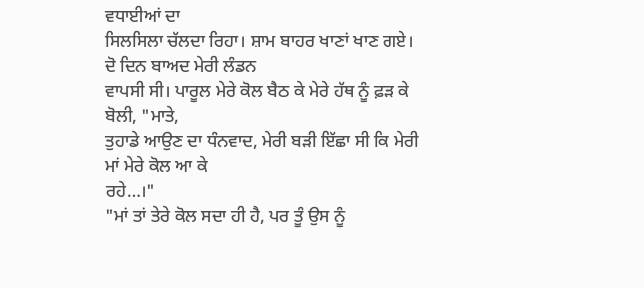ਵਧਾਈਆਂ ਦਾ
ਸਿਲਸਿਲਾ ਚੱਲਦਾ ਰਿਹਾ। ਸ਼ਾਮ ਬਾਹਰ ਖਾਣਾਂ ਖਾਣ ਗਏ। ਦੋ ਦਿਨ ਬਾਅਦ ਮੇਰੀ ਲੰਡਨ
ਵਾਪਸੀ ਸੀ। ਪਾਰੂਲ ਮੇਰੇ ਕੋਲ ਬੈਠ ਕੇ ਮੇਰੇ ਹੱਥ ਨੂੰ ਫ਼ੜ ਕੇ ਬੋਲੀ, "ਮਾਤੇ,
ਤੁਹਾਡੇ ਆਉਣ ਦਾ ਧੰਨਵਾਦ, ਮੇਰੀ ਬੜੀ ਇੱਛਾ ਸੀ ਕਿ ਮੇਰੀ ਮਾਂ ਮੇਰੇ ਕੋਲ ਆ ਕੇ
ਰਹੇ…।"
"ਮਾਂ ਤਾਂ ਤੇਰੇ ਕੋਲ ਸਦਾ ਹੀ ਹੈ, ਪਰ ਤੂੰ ਉਸ ਨੂੰ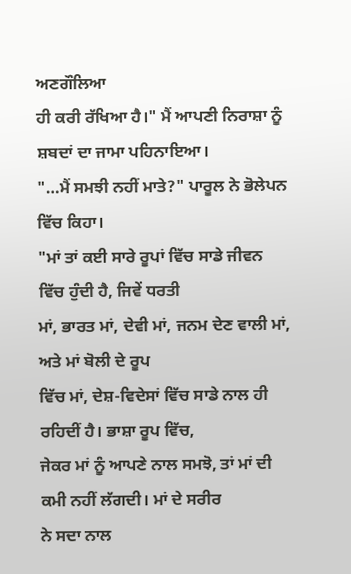ਅਣਗੌਲਿਆ
ਹੀ ਕਰੀ ਰੱਖਿਆ ਹੈ।" ਮੈਂ ਆਪਣੀ ਨਿਰਾਸ਼ਾ ਨੂੰ ਸ਼ਬਦਾਂ ਦਾ ਜਾਮਾ ਪਹਿਨਾਇਆ।
"…ਮੈਂ ਸਮਝੀ ਨਹੀਂ ਮਾਤੇ?" ਪਾਰੂਲ ਨੇ ਭੋਲੇਪਨ ਵਿੱਚ ਕਿਹਾ।
"ਮਾਂ ਤਾਂ ਕਈ ਸਾਰੇ ਰੂਪਾਂ ਵਿੱਚ ਸਾਡੇ ਜੀਵਨ ਵਿੱਚ ਹੁੰਦੀ ਹੈ, ਜਿਵੇਂ ਧਰਤੀ
ਮਾਂ, ਭਾਰਤ ਮਾਂ, ਦੇਵੀ ਮਾਂ, ਜਨਮ ਦੇਣ ਵਾਲੀ ਮਾਂ, ਅਤੇ ਮਾਂ ਬੋਲੀ ਦੇ ਰੂਪ
ਵਿੱਚ ਮਾਂ, ਦੇਸ਼-ਵਿਦੇਸਾਂ ਵਿੱਚ ਸਾਡੇ ਨਾਲ ਹੀ ਰਹਿਦੀਂ ਹੈ। ਭਾਸ਼ਾ ਰੂਪ ਵਿੱਚ,
ਜੇਕਰ ਮਾਂ ਨੂੰ ਆਪਣੇ ਨਾਲ ਸਮਝੋ, ਤਾਂ ਮਾਂ ਦੀ ਕਮੀ ਨਹੀਂ ਲੱਗਦੀ। ਮਾਂ ਦੇ ਸਰੀਰ
ਨੇ ਸਦਾ ਨਾਲ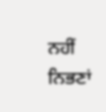ਨਹੀਂ ਨਿਭਣਾਂ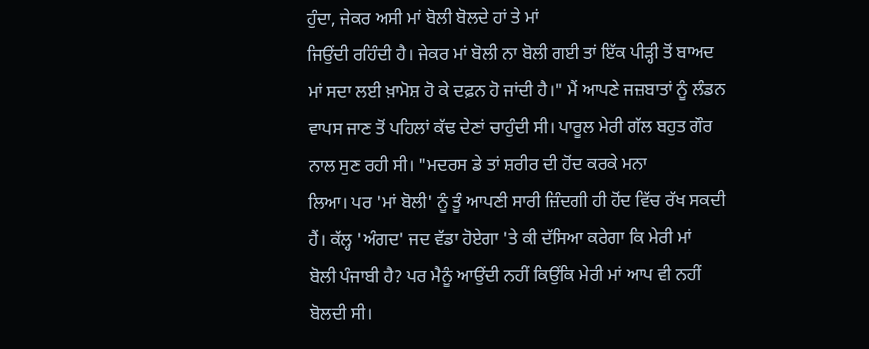ਹੁੰਦਾ, ਜੇਕਰ ਅਸੀ ਮਾਂ ਬੋਲੀ ਬੋਲਦੇ ਹਾਂ ਤੇ ਮਾਂ
ਜਿਉਂਦੀ ਰਹਿੰਦੀ ਹੈ। ਜੇਕਰ ਮਾਂ ਬੋਲੀ ਨਾ ਬੋਲੀ ਗਈ ਤਾਂ ਇੱਕ ਪੀੜ੍ਹੀ ਤੋਂ ਬਾਅਦ
ਮਾਂ ਸਦਾ ਲਈ ਖ਼ਾਮੋਸ਼ ਹੋ ਕੇ ਦਫ਼ਨ ਹੋ ਜਾਂਦੀ ਹੈ।" ਮੈਂ ਆਪਣੇ ਜਜ਼ਬਾਤਾਂ ਨੂੰ ਲੰਡਨ
ਵਾਪਸ ਜਾਣ ਤੋਂ ਪਹਿਲਾਂ ਕੱਢ ਦੇਣਾਂ ਚਾਹੁੰਦੀ ਸੀ। ਪਾਰੂਲ ਮੇਰੀ ਗੱਲ ਬਹੁਤ ਗੌਰ
ਨਾਲ ਸੁਣ ਰਹੀ ਸੀ। "ਮਦਰਸ ਡੇ ਤਾਂ ਸ਼ਰੀਰ ਦੀ ਹੋਂਦ ਕਰਕੇ ਮਨਾ
ਲਿਆ। ਪਰ 'ਮਾਂ ਬੋਲੀ' ਨੂੰ ਤੂੰ ਆਪਣੀ ਸਾਰੀ ਜ਼ਿੰਦਗੀ ਹੀ ਹੋਂਦ ਵਿੱਚ ਰੱਖ ਸਕਦੀ
ਹੈਂ। ਕੱਲ੍ਹ 'ਅੰਗਦ' ਜਦ ਵੱਡਾ ਹੋਏਗਾ 'ਤੇ ਕੀ ਦੱਸਿਆ ਕਰੇਗਾ ਕਿ ਮੇਰੀ ਮਾਂ
ਬੋਲੀ ਪੰਜਾਬੀ ਹੈ? ਪਰ ਮੈਨੂੰ ਆਉਂਦੀ ਨਹੀਂ ਕਿਉਂਕਿ ਮੇਰੀ ਮਾਂ ਆਪ ਵੀ ਨਹੀਂ
ਬੋਲਦੀ ਸੀ।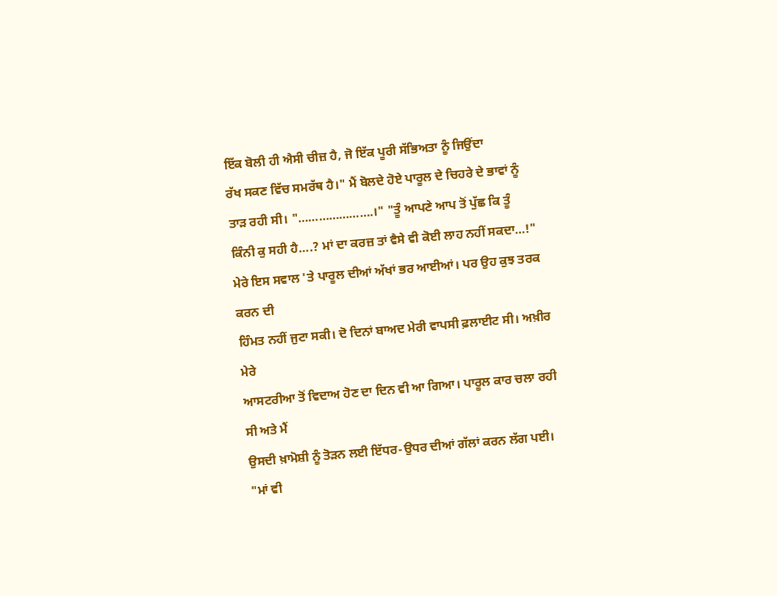ਇੱਕ ਬੋਲੀ ਹੀ ਐਸੀ ਚੀਜ਼ ਹੈ, ਜੋ ਇੱਕ ਪੂਰੀ ਸੱਭਿਅਤਾ ਨੂੰ ਜਿਉਂਦਾ
ਰੱਖ ਸਕਣ ਵਿੱਚ ਸਮਰੱਥ ਹੈ।" ਮੈਂ ਬੋਲਦੇ ਹੋਏ ਪਾਰੂਲ ਦੇ ਚਿਹਰੇ ਦੇ ਭਾਵਾਂ ਨੂੰ
ਤਾੜ ਰਹੀ ਸੀ। "………………….।" "ਤੂੰ ਆਪਣੇ ਆਪ ਤੋਂ ਪੁੱਛ ਕਿ ਤੂੰ
ਕਿੰਨੀ ਕੁ ਸਹੀ ਹੈ….? ਮਾਂ ਦਾ ਕਰਜ਼ ਤਾਂ ਵੈਸੇ ਵੀ ਕੋਈ ਲਾਹ ਨਹੀਂ ਸਕਦਾ…!"
ਮੇਰੇ ਇਸ ਸਵਾਲ 'ਤੇ ਪਾਰੂਲ ਦੀਆਂ ਅੱਖਾਂ ਭਰ ਆਈਆਂ। ਪਰ ਉਹ ਕੁਝ ਤਰਕ ਕਰਨ ਦੀ
ਹਿੰਮਤ ਨਹੀਂ ਜੁਟਾ ਸਕੀ। ਦੋ ਦਿਨਾਂ ਬਾਅਦ ਮੇਰੀ ਵਾਪਸੀ ਫ਼ਲਾਈਟ ਸੀ। ਅਖ਼ੀਰ ਮੇਰੇ
ਆਸਟਰੀਆ ਤੋਂ ਵਿਦਾਅ ਹੋਣ ਦਾ ਦਿਨ ਵੀ ਆ ਗਿਆ। ਪਾਰੂਲ ਕਾਰ ਚਲਾ ਰਹੀ ਸੀ ਅਤੇ ਮੈਂ
ਉਸਦੀ ਖ਼ਾਮੋਸ਼ੀ ਨੂੰ ਤੋੜਨ ਲਈ ਇੱਧਰ-ਉਧਰ ਦੀਆਂ ਗੱਲਾਂ ਕਰਨ ਲੱਗ ਪਈ।
"ਮਾਂ ਵੀ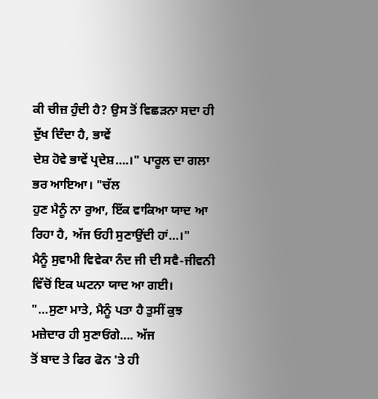ਕੀ ਚੀਜ਼ ਹੁੰਦੀ ਹੈ? ਉਸ ਤੋਂ ਵਿਛੜਨਾ ਸਦਾ ਹੀ ਦੁੱਖ ਦਿੰਦਾ ਹੈ, ਭਾਵੇਂ
ਦੇਸ਼ ਹੋਵੇ ਭਾਵੇਂ ਪ੍ਰਦੇਸ਼….।" ਪਾਰੂਲ ਦਾ ਗਲਾ ਭਰ ਆਇਆ। "ਚੱਲ
ਹੁਣ ਮੈਨੂੰ ਨਾ ਰੁਆ, ਇੱਕ ਵਾਕਿਆ ਯਾਦ ਆ ਰਿਹਾ ਹੈ, ਅੱਜ ਓਹੀ ਸੁਣਾਉਂਦੀ ਹਾਂ…।"
ਮੈਨੂੰ ਸੁਵਾਮੀ ਵਿਵੇਕਾ ਨੰਦ ਜੀ ਦੀ ਸਵੈ-ਜੀਵਨੀ ਵਿੱਚੋਂ ਇਕ ਘਟਨਾ ਯਾਦ ਆ ਗਈ।
"…ਸੁਣਾ ਮਾਤੇ, ਮੈਨੂੰ ਪਤਾ ਹੈ ਤੁਸੀਂ ਕੁਝ ਮਜ਼ੇਦਾਰ ਹੀ ਸੁਣਾਓਂਗੇ…. ਅੱਜ
ਤੋਂ ਬਾਦ ਤੇ ਫਿਰ ਫੋਨ 'ਤੇ ਹੀ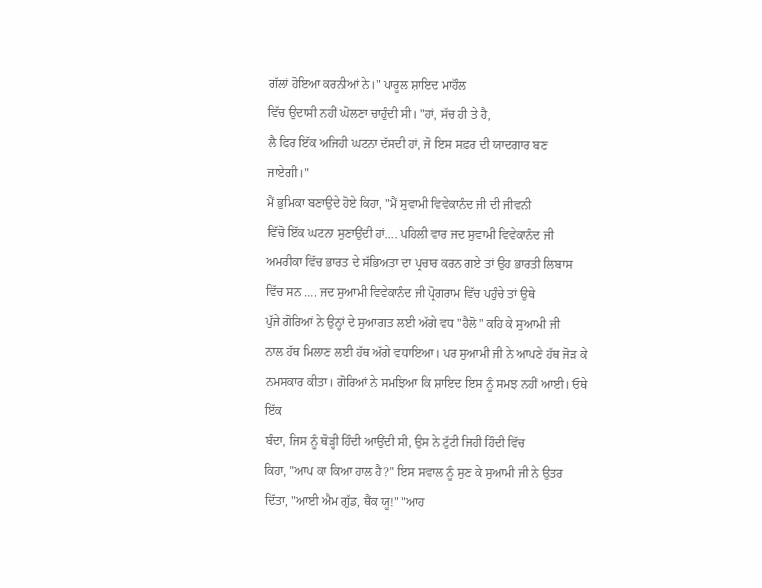ਗੱਲਾਂ ਹੋਇਆ ਕਰਨੀਆਂ ਨੇ।" ਪਾਰੂਲ ਸ਼ਾਇਦ ਮਾਹੌਲ
ਵਿੱਚ ਉਦਾਸੀ ਨਹੀਂ ਘੋਲਣਾ ਚਾਹੁੰਦੀ ਸੀ। "ਹਾਂ, ਸੱਚ ਹੀ ਤੇ ਹੈ,
ਲੈ ਫਿਰ ਇੱਕ ਅਜਿਹੀ ਘਟਨਾ ਦੱਸਦੀ ਹਾਂ, ਜੋ ਇਸ ਸਫ਼ਰ ਦੀ ਯਾਦਗਾਰ ਬਣ ਜਾਏਗੀ।"
ਮੈਂ ਭੁਮਿਕਾ ਬਣਾਉਦੇ ਹੋਏ ਕਿਹਾ, "ਮੈਂ ਸੁਵਾਮੀ ਵਿਵੇਕਾਨੰਦ ਜੀ ਦੀ ਜੀਵਨੀ
ਵਿੱਚੋ ਇੱਕ ਘਟਨਾ ਸੁਣਾਉਂਦੀ ਹਾਂ…. ਪਹਿਲੀ ਵਾਰ ਜਦ ਸੁਵਾਮੀ ਵਿਵੇਕਾਨੰਦ ਜੀ
ਅਮਰੀਕਾ ਵਿੱਚ ਭਾਰਤ ਦੇ ਸੱਭਿਅਤਾ ਦਾ ਪ੍ਰਚਾਰ ਕਰਨ ਗਏ ਤਾਂ ਉਹ ਭਾਰਤੀ ਲਿਬਾਸ
ਵਿੱਚ ਸਨ …. ਜਦ ਸੁਆਮੀ ਵਿਵੇਕਾਨੰਦ ਜੀ ਪ੍ਰੋਗਰਾਮ ਵਿੱਚ ਪਹੁੰਚੇ ਤਾਂ ਉਥੇ
ਪੁੱਜੇ ਗੋਰਿਆਂ ਨੇ ਉਨ੍ਹਾਂ ਦੇ ਸੁਆਗਤ ਲਈ ਅੱਗੇ ਵਧ "ਹੈਲੋ" ਕਹਿ ਕੇ ਸੁਆਮੀ ਜੀ
ਨਾਲ ਹੱਥ ਮਿਲਾਣ ਲਈ ਹੱਥ ਅੱਗੇ ਵਧਾਇਆ। ਪਰ ਸੁਆਮੀ ਜੀ ਨੇ ਆਪਣੇ ਹੱਥ ਜੋੜ ਕੇ
ਨਮਸਕਾਰ ਕੀਤਾ। ਗੋਰਿਆਂ ਨੇ ਸਮਝਿਆ ਕਿ ਸ਼ਾਇਦ ਇਸ ਨੂੰ ਸਮਝ ਨਹੀਂ ਆਈ। ਓਥੇ ਇੱਕ
ਬੰਦਾ, ਜਿਸ ਨੂੰ ਥੋੜ੍ਹੀ ਹਿੰਦੀ ਆਉਂਦੀ ਸੀ, ਉਸ ਨੇ ਟੁੱਟੀ ਜਿਹੀ ਹਿੰਦੀ ਵਿੱਚ
ਕਿਹਾ, "ਆਪ ਕਾ ਕਿਆ ਹਾਲ ਹੈ?" ਇਸ ਸਵਾਲ ਨੂੰ ਸੁਣ ਕੇ ਸੁਆਮੀ ਜੀ ਨੇ ਉਤਰ
ਦਿੱਤਾ, "ਆਈ ਐਮ ਗੁੱਡ, ਥੈਂਕ ਯੂ!" "ਆਹ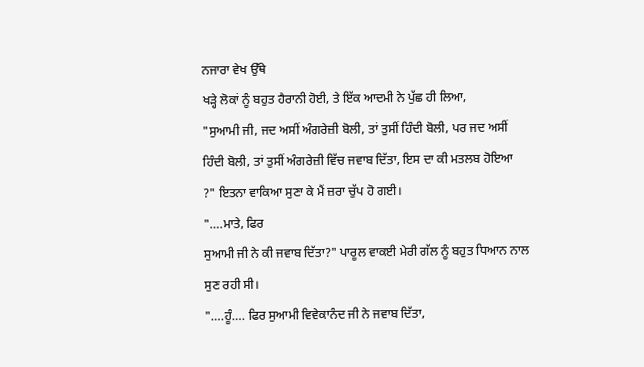ਨਜਾਰਾ ਵੇਖ ਉੱਥੇ
ਖੜ੍ਹੇ ਲੋਕਾਂ ਨੂੰ ਬਹੁਤ ਹੈਰਾਨੀ ਹੋਈ, ਤੇ ਇੱਕ ਆਦਮੀ ਨੇ ਪੁੱਛ ਹੀ ਲਿਆ,
"ਸੁਆਮੀ ਜੀ, ਜਦ ਅਸੀਂ ਅੰਗਰੇਜ਼ੀ ਬੋਲੀ, ਤਾਂ ਤੁਸੀਂ ਹਿੰਦੀ ਬੋਲੀ, ਪਰ ਜਦ ਅਸੀਂ
ਹਿੰਦੀ ਬੋਲੀ, ਤਾਂ ਤੁਸੀਂ ਅੰਗਰੇਜ਼ੀ ਵਿੱਚ ਜਵਾਬ ਦਿੱਤਾ, ਇਸ ਦਾ ਕੀ ਮਤਲਬ ਹੋਇਆ
?" ਇਤਨਾ ਵਾਕਿਆ ਸੁਣਾ ਕੇ ਮੈਂ ਜ਼ਰਾ ਚੁੱਪ ਹੋ ਗਈ।
"….ਮਾਤੇ, ਫਿਰ
ਸੁਆਮੀ ਜੀ ਨੇ ਕੀ ਜਵਾਬ ਦਿੱਤਾ?" ਪਾਰੂਲ ਵਾਕਈ ਮੇਰੀ ਗੱਲ ਨੂੰ ਬਹੁਤ ਧਿਆਨ ਨਾਲ
ਸੁਣ ਰਹੀ ਸੀ।
"….ਹੂੰ…. ਫਿਰ ਸੁਆਮੀ ਵਿਵੇਕਾਨੰਦ ਜੀ ਨੇ ਜਵਾਬ ਦਿੱਤਾ,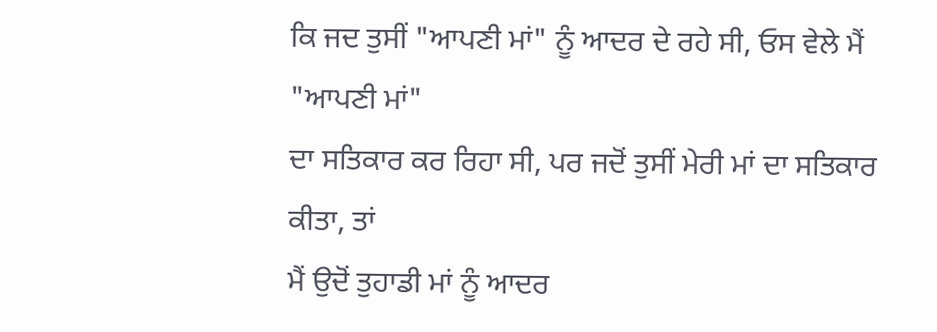ਕਿ ਜਦ ਤੁਸੀਂ "ਆਪਣੀ ਮਾਂ" ਨੂੰ ਆਦਰ ਦੇ ਰਹੇ ਸੀ, ਓਸ ਵੇਲੇ ਮੈਂ "ਆਪਣੀ ਮਾਂ"
ਦਾ ਸਤਿਕਾਰ ਕਰ ਰਿਹਾ ਸੀ, ਪਰ ਜਦੋਂ ਤੁਸੀਂ ਮੇਰੀ ਮਾਂ ਦਾ ਸਤਿਕਾਰ ਕੀਤਾ, ਤਾਂ
ਮੈਂ ਉਦੋਂ ਤੁਹਾਡੀ ਮਾਂ ਨੂੰ ਆਦਰ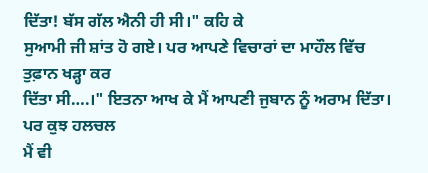ਦਿੱਤਾ! ਬੱਸ ਗੱਲ ਐਨੀ ਹੀ ਸੀ।" ਕਹਿ ਕੇ
ਸੁਆਮੀ ਜੀ ਸ਼ਾਂਤ ਹੋ ਗਏ। ਪਰ ਆਪਣੇ ਵਿਚਾਰਾਂ ਦਾ ਮਾਹੌਲ ਵਿੱਚ ਤੁਫ਼ਾਨ ਖੜ੍ਹਾ ਕਰ
ਦਿੱਤਾ ਸੀ….।" ਇਤਨਾ ਆਖ ਕੇ ਮੈਂ ਆਪਣੀ ਜੁਬਾਨ ਨੂੰ ਅਰਾਮ ਦਿੱਤਾ। ਪਰ ਕੁਝ ਹਲਚਲ
ਮੈਂ ਵੀ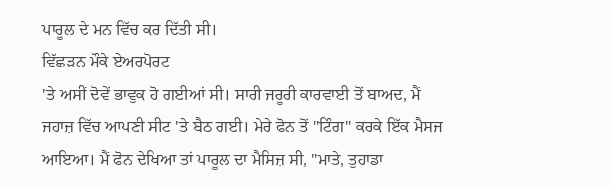ਪਾਰੂਲ ਦੇ ਮਨ ਵਿੱਚ ਕਰ ਦਿੱਤੀ ਸੀ।
ਵਿੱਛੜਨ ਮੌਕੇ ਏਅਰਪੋਰਟ
'ਤੇ ਅਸੀਂ ਦੋਵੇਂ ਭਾਵੁਕ ਹੋ ਗਈਆਂ ਸੀ। ਸਾਰੀ ਜਰੂਰੀ ਕਾਰਵਾਈ ਤੋਂ ਬਾਅਦ, ਮੈਂ
ਜਹਾਜ਼ ਵਿੱਚ ਆਪਣੀ ਸੀਟ 'ਤੇ ਬੈਠ ਗਈ। ਮੇਰੇ ਫੋਨ ਤੋਂ "ਟਿੰਗ" ਕਰਕੇ ਇੱਕ ਮੈਸਜ
ਆਇਆ। ਮੈਂ ਫੋਨ ਦੇਖਿਆ ਤਾਂ ਪਾਰੂਲ ਦਾ ਮੈਸਿਜ਼ ਸੀ, "ਮਾਤੇ, ਤੁਹਾਡਾ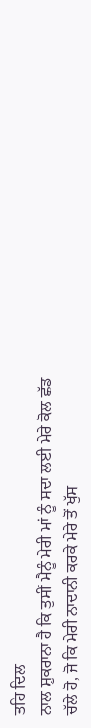ਤਹਿ ਦਿਲ
ਨਾਲ ਸ਼ੁਕਰਾਨਾ ਹੈ ਕਿ ਤੁਸੀਂ ਮੈਨੂੰ ਮੇਰੀ ਮਾਂ ਨੂੰ ਸਦਾ ਲਈ ਮੇਰੇ ਕੋਲ ਛੱਡ
ਚੱਲੇ ਹੋ, ਜੋ ਕਿ ਮੇਰੀ ਨਾਦਾਨੀ ਕਰਕੇ ਮੇਰੇ ਤੋਂ ਖੁੱਸ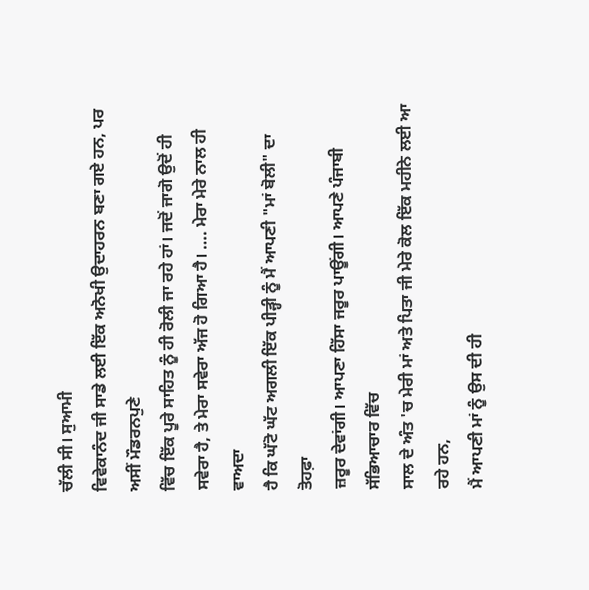ਚੱਲੀ ਸੀ। ਸੁਆਮੀ
ਵਿਵੇਕਾਨੰਦ ਜੀ ਸਾਡੇ ਲਈ ਇੱਕ ਅਨੋਖੀ ਉਦਾਹਰਨ ਬਣਾ ਗਏ ਹਨ, ਪਰ ਅਸੀਂ ਮੌਡਰਨਪੁਣੇ
ਵਿੱਚ ਇੱਕ ਪੂਰੇ ਸਾਹਿਤ ਨੂੰ ਹੀ ਰੋਲੀ ਜਾ ਰਹੇ ਹਾਂ। ਜਦੋਂ ਜਾਗੋ ਉਦੋਂ ਹੀ
ਸਵੇਰਾ ਹੈ, ਤੇ ਮੇਰਾ ਸਵੇਰਾ ਅੱਜ ਹੋ ਗਿਆ ਹੈ। …. ਮੇਰਾ ਮੇਰੇ ਨਾਲ ਹੀ ਵਾਅਦਾ
ਹੈ ਕਿ ਘੱਟੋ ਘੱਟ ਅਗਲੀ ਇੱਕ ਪੀੜ੍ਹੀ ਨੂੰ ਮੈਂ ਆਪਣੀ "ਮਾਂ ਬੋਲੀ" ਦਾ ਤੋਹਫ਼ਾ
ਜ਼ਰੂਰ ਦੇਵਾਂਗੀ। ਆਪਣਾ ਹਿੱਸਾ ਜਰੂਰ ਪਾਊਂਗੀ। ਆਪਣੇ ਪੰਜਾਬੀ ਸੱਭਿਆਚਾਰ ਵਿੱਚ
ਸਾਲ ਦੇ ਅੰਤ 'ਚ ਮੇਰੀ ਮਾਂ ਅਤੇ ਪਿਤਾ ਜੀ ਮੇਰੇ ਕੋਲ ਇੱਕ ਮਹੀਨੇ ਲਈ ਆ ਰਹੇ ਹਨ,
ਮੈਂ ਆਪਣੀ ਮਾਂ ਨੂੰ ਉਸ ਦੀ ਹੀ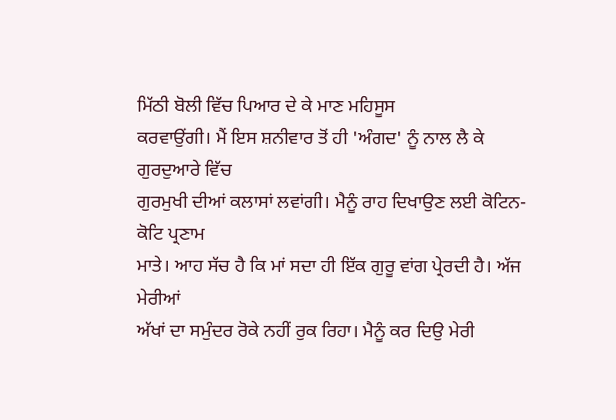ਮਿੱਠੀ ਬੋਲੀ ਵਿੱਚ ਪਿਆਰ ਦੇ ਕੇ ਮਾਣ ਮਹਿਸੂਸ
ਕਰਵਾਉਂਗੀ। ਮੈਂ ਇਸ ਸ਼ਨੀਵਾਰ ਤੋਂ ਹੀ 'ਅੰਗਦ' ਨੂੰ ਨਾਲ ਲੈ ਕੇ ਗੁਰਦੁਆਰੇ ਵਿੱਚ
ਗੁਰਮੁਖੀ ਦੀਆਂ ਕਲਾਸਾਂ ਲਵਾਂਗੀ। ਮੈਨੂੰ ਰਾਹ ਦਿਖਾਉਣ ਲਈ ਕੋਟਿਨ-ਕੋਟਿ ਪ੍ਰਣਾਮ
ਮਾਤੇ। ਆਹ ਸੱਚ ਹੈ ਕਿ ਮਾਂ ਸਦਾ ਹੀ ਇੱਕ ਗੁਰੂ ਵਾਂਗ ਪ੍ਰੇਰਦੀ ਹੈ। ਅੱਜ ਮੇਰੀਆਂ
ਅੱਖਾਂ ਦਾ ਸਮੁੰਦਰ ਰੋਕੇ ਨਹੀਂ ਰੁਕ ਰਿਹਾ। ਮੈਨੂੰ ਕਰ ਦਿਉ ਮੇਰੀ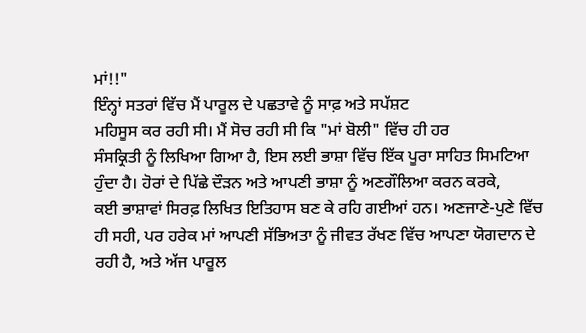ਮਾਂ!!"
ਇੰਨ੍ਹਾਂ ਸਤਰਾਂ ਵਿੱਚ ਮੈਂ ਪਾਰੂਲ ਦੇ ਪਛਤਾਵੇ ਨੂੰ ਸਾਫ਼ ਅਤੇ ਸਪੱਸ਼ਟ
ਮਹਿਸੂਸ ਕਰ ਰਹੀ ਸੀ। ਮੈਂ ਸੋਚ ਰਹੀ ਸੀ ਕਿ "ਮਾਂ ਬੋਲੀ" ਵਿੱਚ ਹੀ ਹਰ
ਸੰਸਕ੍ਰਿਤੀ ਨੂੰ ਲਿਖਿਆ ਗਿਆ ਹੈ, ਇਸ ਲਈ ਭਾਸ਼ਾ ਵਿੱਚ ਇੱਕ ਪੂਰਾ ਸਾਹਿਤ ਸਿਮਟਿਆ
ਹੁੰਦਾ ਹੈ। ਹੋਰਾਂ ਦੇ ਪਿੱਛੇ ਦੌੜਨ ਅਤੇ ਆਪਣੀ ਭਾਸ਼ਾ ਨੂੰ ਅਣਗੌਲਿਆ ਕਰਨ ਕਰਕੇ,
ਕਈ ਭਾਸ਼ਾਵਾਂ ਸਿਰਫ਼ ਲਿਖਿਤ ਇਤਿਹਾਸ ਬਣ ਕੇ ਰਹਿ ਗਈਆਂ ਹਨ। ਅਣਜਾਣੇ-ਪੁਣੇ ਵਿੱਚ
ਹੀ ਸਹੀ, ਪਰ ਹਰੇਕ ਮਾਂ ਆਪਣੀ ਸੱਭਿਅਤਾ ਨੂੰ ਜੀਵਤ ਰੱਖਣ ਵਿੱਚ ਆਪਣਾ ਯੋਗਦਾਨ ਦੇ
ਰਹੀ ਹੈ, ਅਤੇ ਅੱਜ ਪਾਰੂਲ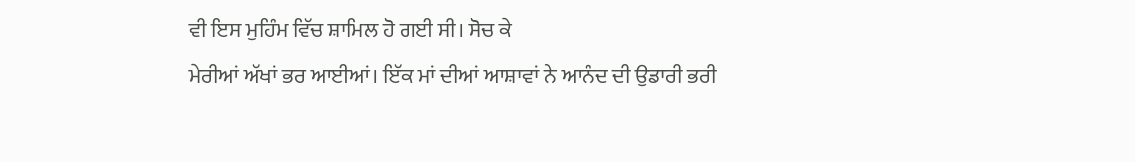ਵੀ ਇਸ ਮੁਹਿੰਮ ਵਿੱਚ ਸ਼ਾਮਿਲ ਹੋ ਗਈ ਸੀ। ਸੋਚ ਕੇ
ਮੇਰੀਆਂ ਅੱਖਾਂ ਭਰ ਆਈਆਂ। ਇੱਕ ਮਾਂ ਦੀਆਂ ਆਸ਼ਾਵਾਂ ਨੇ ਆਨੰਦ ਦੀ ਉਡਾਰੀ ਭਰੀ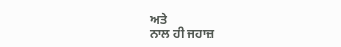ਅਤੇ
ਨਾਲ ਹੀ ਜਹਾਜ਼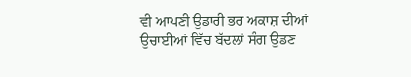ਵੀ ਆਪਣੀ ਉਡਾਰੀ ਭਰ ਅਕਾਸ਼ ਦੀਆਂ ਉਚਾਈਆਂ ਵਿੱਚ ਬੱਦਲਾਂ ਸੰਗ ਉਡਣ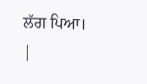ਲੱਗ ਪਿਆ।
|